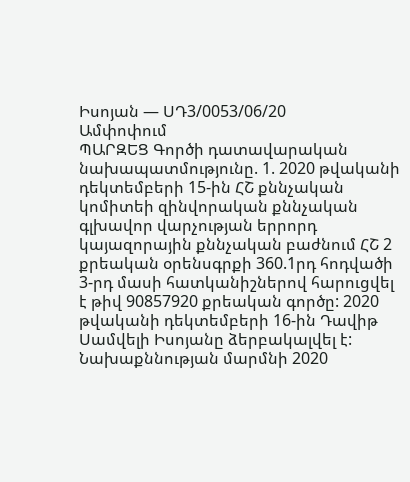Իսոյան — ՍԴ3/0053/06/20
Ամփոփում
ՊԱՐԶԵՑ Գործի դատավարական նախապատմությունը. 1. 2020 թվականի դեկտեմբերի 15-ին ՀՇ քննչական կոմիտեի զինվորական քննչական գլխավոր վարչության երրորդ կայազորային քննչական բաժնում ՀՇ 2 քրեական օրենսգրքի 360.1րդ հոդվածի 3-րդ մասի հատկանիշներով հարուցվել է թիվ 90857920 քրեական գործը: 2020 թվականի դեկտեմբերի 16-ին Դավիթ Սամվելի Իսոյանը ձերբակալվել է: Նախաքննության մարմնի 2020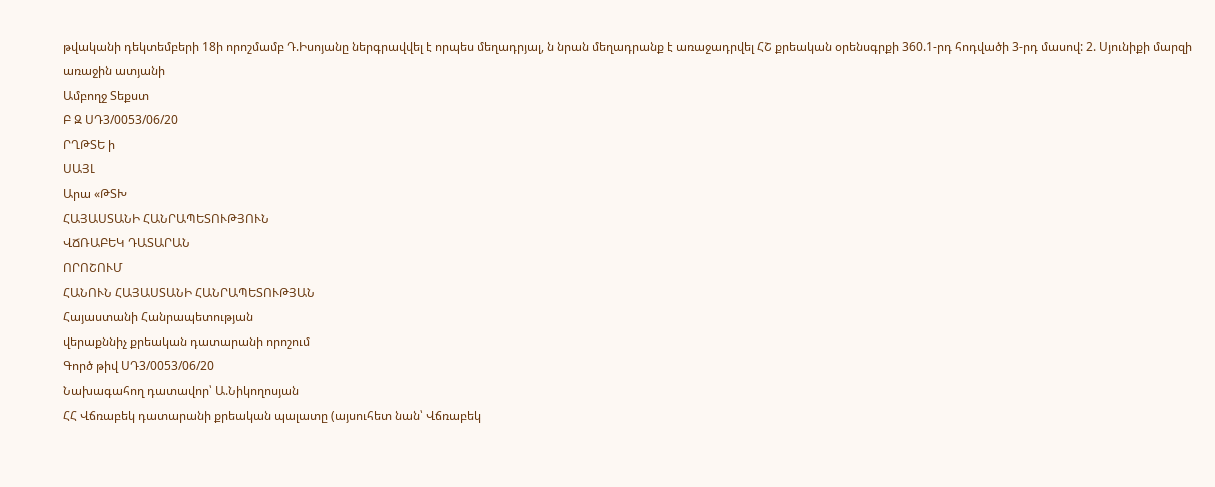թվականի դեկտեմբերի 18ի որոշմամբ Դ.Իսոյանը ներգրավվել է որպես մեղադրյալ, ն նրան մեղադրանք է առաջադրվել ՀՇ քրեական օրենսգրքի 360.1-րդ հոդվածի 3-րդ մասով: 2. Սյունիքի մարզի առաջին ատյանի
Ամբողջ Տեքստ
Բ Զ ՍԴ3/0053/06/20
ՐՂԹՏԵ ի
ՍԱՅԼ
Արա «ԹՏԽ
ՀԱՅԱՍՏԱՆԻ ՀԱՆՐԱՊԵՏՈՒԹՅՈՒՆ
ՎՃՌԱԲԵԿ ԴԱՏԱՐԱՆ
ՈՐՈՇՈՒՄ
ՀԱՆՈՒՆ ՀԱՅԱՍՏԱՆԻ ՀԱՆՐԱՊԵՏՈՒԹՅԱՆ
Հայաստանի Հանրապետության
վերաքննիչ քրեական դատարանի որոշում
Գործ թիվ ՍԴ3/0053/06/20
Նախագահող դատավոր՝ Ա.Նիկողոսյան
ՀՀ Վճռաբեկ դատարանի քրեական պալատը (այսուհետ նան՝ Վճռաբեկ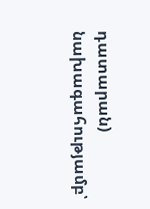դատարան) նախագահությամբ՝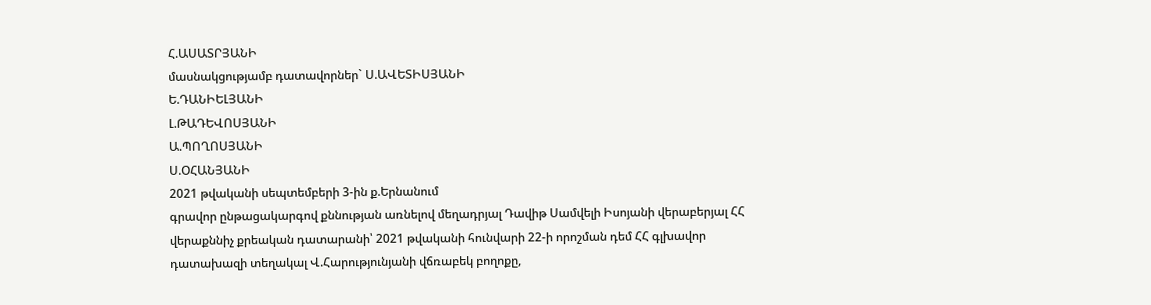Հ.ԱՍԱՏՐՅԱՆԻ
մասնակցությամբ դատավորներ` Ս.ԱՎԵՏԻՍՅԱՆԻ
Ե.ԴԱՆԻԵԼՅԱՆԻ
Լ.ԹԱԴԵՎՈՍՅԱՆԻ
Ա.ՊՈՂՈՍՅԱՆԻ
Ս.ՕՀԱՆՅԱՆԻ
2021 թվականի սեպտեմբերի 3-ին ք.Երնանում
գրավոր ընթացակարգով քննության առնելով մեղադրյալ Դավիթ Սամվելի Իսոյանի վերաբերյալ ՀՀ վերաքննիչ քրեական դատարանի՝ 2021 թվականի հունվարի 22-ի որոշման դեմ ՀՀ գլխավոր դատախազի տեղակալ Վ.Հարությունյանի վճռաբեկ բողոքը,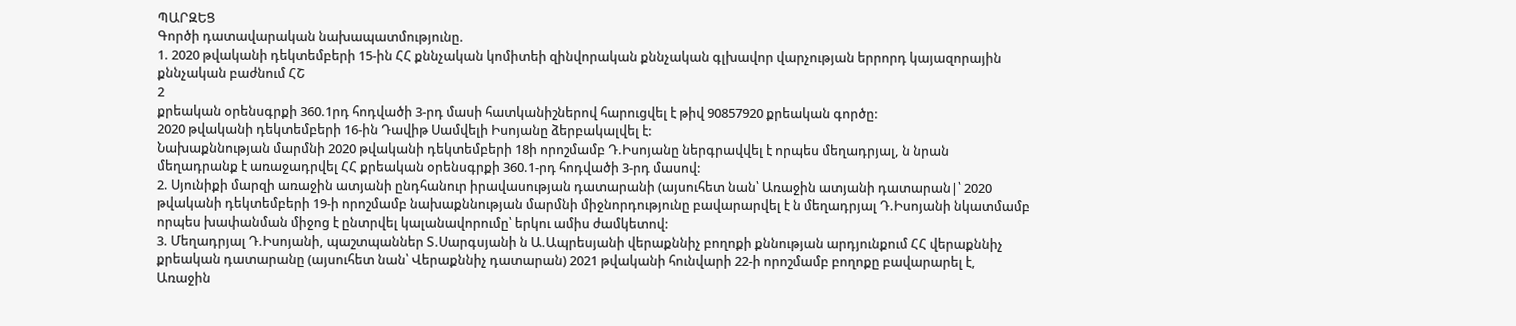ՊԱՐԶԵՑ
Գործի դատավարական նախապատմությունը.
1. 2020 թվականի դեկտեմբերի 15-ին ՀՀ քննչական կոմիտեի զինվորական քննչական գլխավոր վարչության երրորդ կայազորային քննչական բաժնում ՀՇ
2
քրեական օրենսգրքի 360.1րդ հոդվածի 3-րդ մասի հատկանիշներով հարուցվել է թիվ 90857920 քրեական գործը:
2020 թվականի դեկտեմբերի 16-ին Դավիթ Սամվելի Իսոյանը ձերբակալվել է:
Նախաքննության մարմնի 2020 թվականի դեկտեմբերի 18ի որոշմամբ Դ.Իսոյանը ներգրավվել է որպես մեղադրյալ, ն նրան մեղադրանք է առաջադրվել ՀՀ քրեական օրենսգրքի 360.1-րդ հոդվածի 3-րդ մասով:
2. Սյունիքի մարզի առաջին ատյանի ընդհանուր իրավասության դատարանի (այսուհետ նան՝ Առաջին ատյանի դատարան|՝ 2020 թվականի դեկտեմբերի 19-ի որոշմամբ նախաքննության մարմնի միջնորդությունը բավարարվել է ն մեղադրյալ Դ.Իսոյանի նկատմամբ որպես խափանման միջոց է ընտրվել կալանավորումը՝ երկու ամիս ժամկետով:
3. Մեղադրյալ Դ.Իսոյանի, պաշտպաններ Տ.Սարգսյանի ն Ա.Ապրեսյանի վերաքննիչ բողոքի քննության արդյունքում ՀՀ վերաքննիչ քրեական դատարանը (այսուհետ նան՝ Վերաքննիչ դատարան) 2021 թվականի հունվարի 22-ի որոշմամբ բողոքը բավարարել է, Առաջին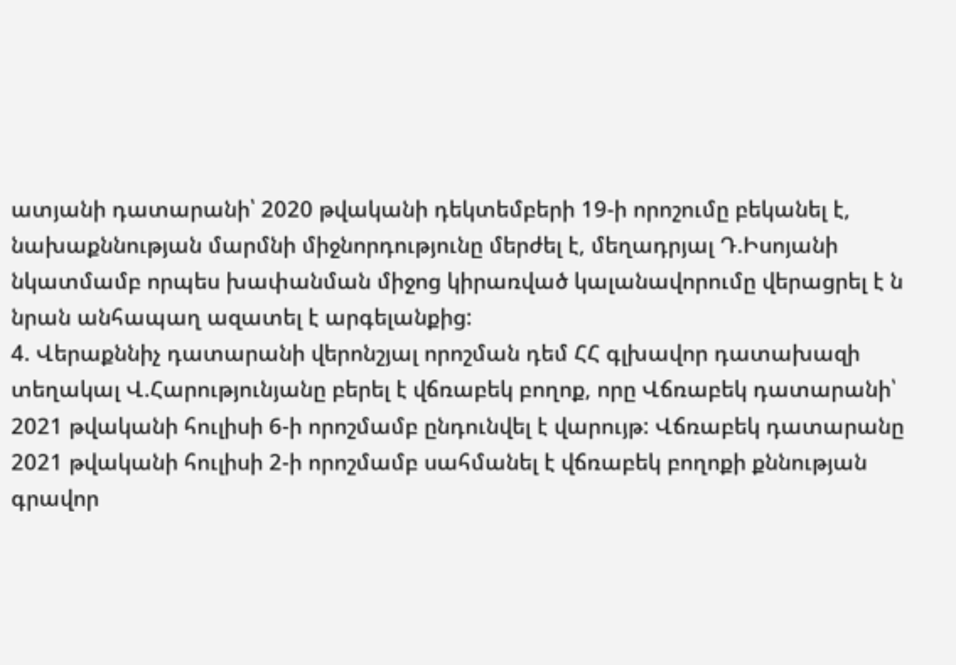ատյանի դատարանի՝ 2020 թվականի դեկտեմբերի 19-ի որոշումը բեկանել է, նախաքննության մարմնի միջնորդությունը մերժել է, մեղադրյալ Դ.Իսոյանի նկատմամբ որպես խափանման միջոց կիրառված կալանավորումը վերացրել է ն նրան անհապաղ ազատել է արգելանքից:
4. Վերաքննիչ դատարանի վերոնշյալ որոշման դեմ ՀՀ գլխավոր դատախազի տեղակալ Վ.Հարությունյանը բերել է վճռաբեկ բողոք, որը Վճռաբեկ դատարանի՝ 2021 թվականի հուլիսի 6-ի որոշմամբ ընդունվել է վարույթ: Վճռաբեկ դատարանը 2021 թվականի հուլիսի 2-ի որոշմամբ սահմանել է վճռաբեկ բողոքի քննության գրավոր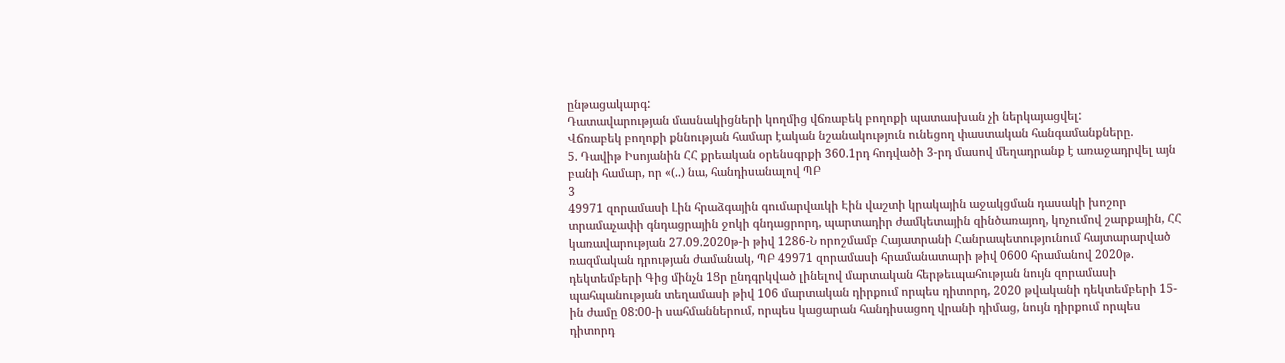ընթացակարգ:
Դատավարության մասնակիցների կողմից վճռաբեկ բողոքի պատասխան չի ներկայացվել:
Վճռաբեկ բողոքի քննության համար էական նշանակություն ունեցող փաստական հանգամանքները.
5. Դավիթ Իսոյանին ՀՀ քրեական օրենսգրքի 360.1րդ հոդվածի 3-րդ մասով մեղադրանք է առաջադրվել այն բանի համար, որ «(..) նա, հանդիսանալով ՊԲ
3
49971 զորամասի Լին հրաձգային գումարվաւկի Էին վաշտի կրակային աջակցման դասակի խոշոր տրամաչափի գնդացրային ջոկի գնդացրորդ, պարտադիր ժամկետային զինծառայող, կոչումով շարքային, ՀՀ կառավարության 27.09.2020թ-ի թիվ 1286-Ն որոշմամբ Հայատրանի Հանրապետությունում հայտարարված ռազմական դրության ժամանակ, ՊԲ 49971 զորամասի հրամանատարի թիվ 0600 հրամանով 2020թ. դեկտեմբերի Գից մինչն 1Ցր ընդգրկված լինելով մարտական հերթեւպահության նույն զորամասի պահպանության տեղամասի թիվ 106 մարտական դիրքում որպես դիտորդ, 2020 թվականի դեկտեմբերի 15-ին ժամը 08:00-ի սահմաններում, որպես կացարան հանդիսացող վրանի դիմաց, նույն դիրքում որպես դիտորդ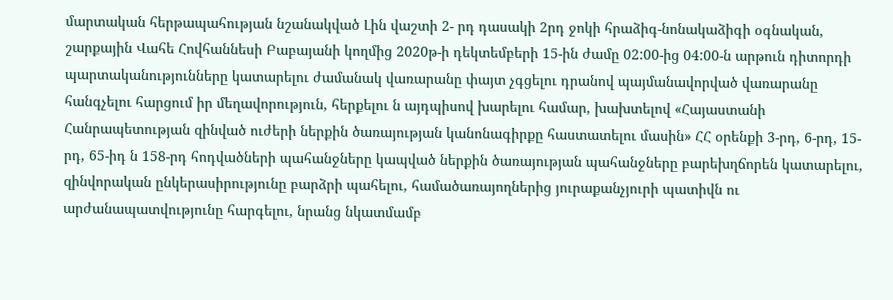մարտական հերթապահության նշանակված Լին վաշտի 2- րդ դասակի 2րդ ջոկի հրաձիգ-նոնակաձիգի օգնական, շարքային Վահե Հովհաննեսի Բաբայանի կողմից 2020թ-ի դեկտեմբերի 15-ին ժամը 02:00-ից 04:00-ն արթուն դիտորդի պարտականությունները կատարելու ժամանակ վառարանը փայտ չգցելու դրանով պայմանավորված վառարանը հանգչելու հարցում իր մեղավորություն, հերքելու ն այդպիսով խարելու համար, խախտելով «Հայաստանի Հանրապետության զինված ուժերի ներքին ծառայության կանոնագիրքը հաստատելու մասին» ՀՀ օրենքի 3-րդ, 6-րդ, 15-րդ, 65-իդ ն 158-րդ հոդվածների պահանջները կապված ներքին ծառայության պահանջները բարեխղճորեն կատարելու, զինվորական ընկերասիրությունը բարձրի պահելու, համածառայողներից յուրաքանչյուրի պատիվն ու արժանապատվությունը հարգելու, նրանց նկատմամբ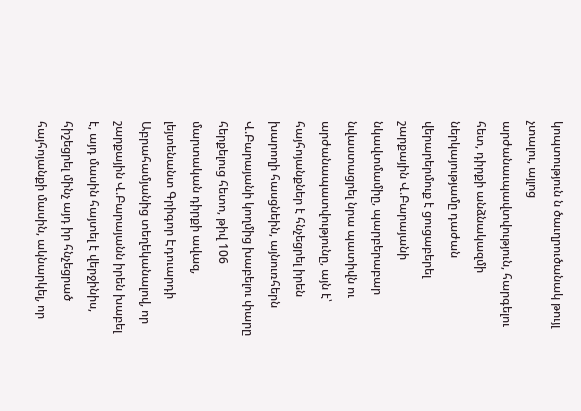կոպտություն ն ծաւղրուծանակ թույլ չտալու, այլոց արժանաւպավտվություն, հարգելու հետ, դիրքի անձնակազմի ներկայությամը դաժան վերարերմուք է ցուցաբերել շարքային Վ.Բարայանի նկավտմամիը, պարբերաբար նվաստացրել նրա պատիվն ու արժանապատվությունը, այն է՝ հայհոյանքներ է հնչեցրել իրեն խարողի հասցնեին, այնուռհերն Վ.Բարայանի կողմից խաբելու փարը հերքելուց հետո, թիվ 106 մարտական դիրքի ավազ, լեյտենանտ Գրիգոր Էդուարդի Աբրահամյանից տեղեկանալով, որ շարքային Վ.Բարայանն իրեն խաբել է, այդ մասին հայտել է վերջինիս, հիշեցրել մինչ այդ իր հնչեցրած հայհոյանքի մասին, ակնարկել, որ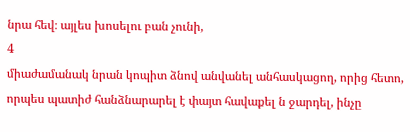նրա հեվ։ այլես խոսելու բան չունի,
4
միաժամանակ նրան կոպիտ ձնով անվանել անհասկացող, որից հետո, որպես պատիժ հանձնարարել է փայտ հավաքել ն ջարդել, ինչը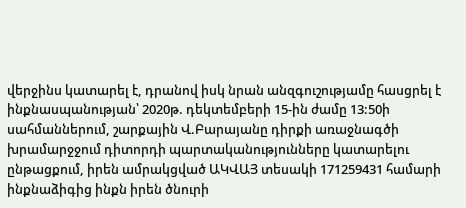վերջինս կատարել է, դրանով իսկ նրան անզգուշությամը հասցրել է ինքնասպանության՝ 2020թ. դեկտեմբերի 15-ին ժամը 13:50ի սահմաններում, շարքային Վ.Բարայանը դիրքի առաջնագծի խրամարջջում դիտորդի պարտականությունները կատարելու ընթացքում, իրեն ամրակցված ԱԿՎԱՅ տեսակի 171259431 համարի ինքնաձիգից ինքն իրեն ծնուրի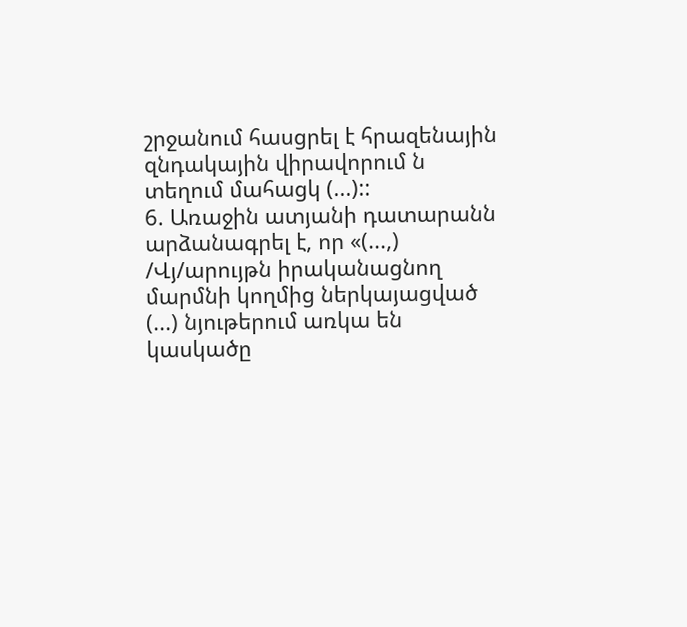շրջանում հասցրել է հրազենային զնդակային վիրավորում ն տեղում մահացկ (...)::
6. Առաջին ատյանի դատարանն արձանագրել է, որ «(...,) /Վյ/արույթն իրականացնող մարմնի կողմից ներկայացված (...) նյութերում առկա են կասկածը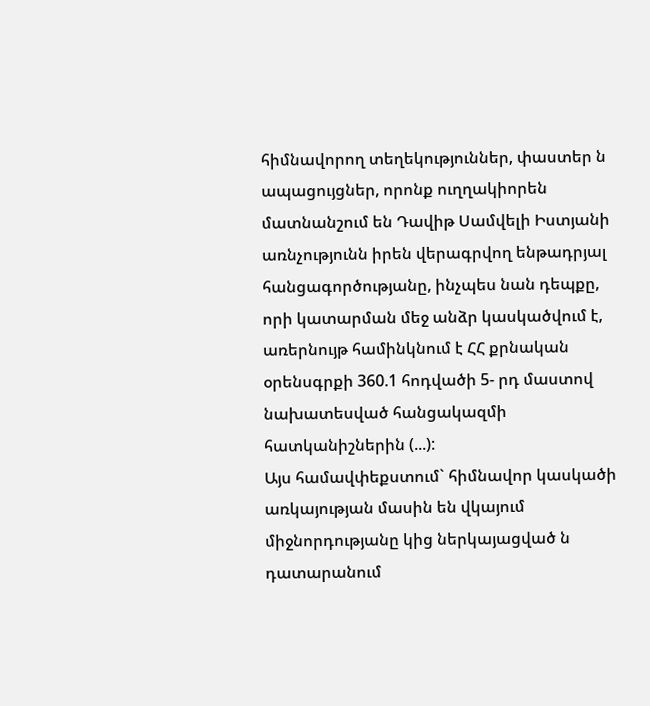հիմնավորող տեղեկություններ, փաստեր ն ապացույցներ, որոնք ուղղակիորեն մատնանշում են Դավիթ Սամվելի Իստյանի առնչությունն իրեն վերագրվող ենթադրյալ հանցագործությանը, ինչպես նան դեպքը, որի կատարման մեջ անձր կասկածվում է, առերնույթ համինկնում է ՀՀ քրնական օրենսգրքի 360.1 հոդվածի 5- րդ մաստով նախատեսված հանցակազմի հատկանիշներին (...):
Այս համավփեքստում` հիմնավոր կասկածի առկայության մասին են վկայում միջնորդությանը կից ներկայացված ն դատարանում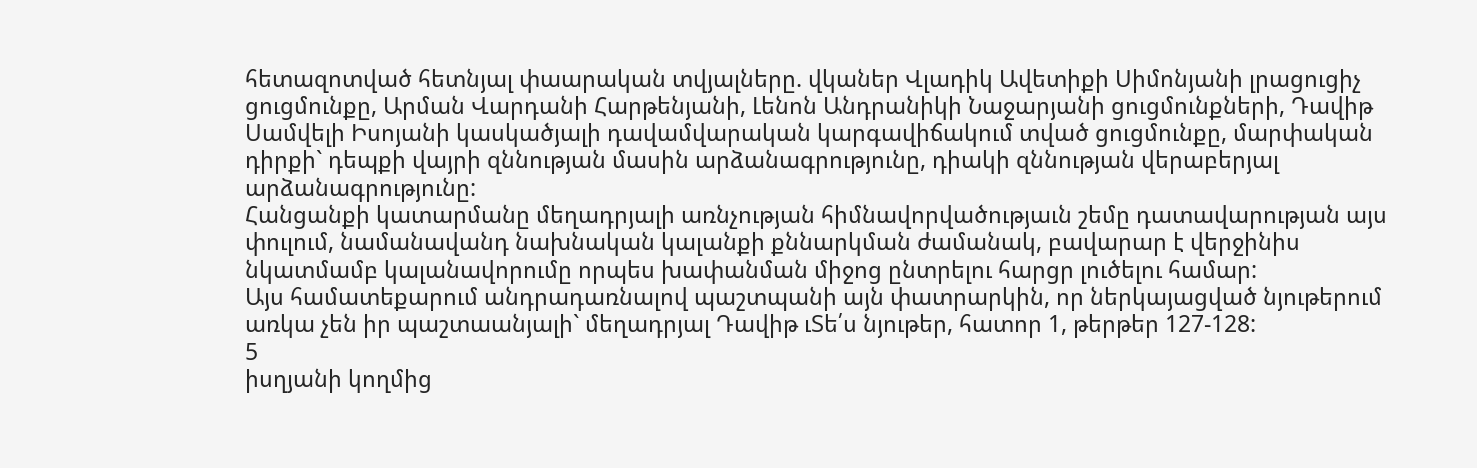հետազոտված հետնյալ փաարական տվյալները. վկաներ Վլադիկ Ավետիքի Սիմոնյանի լրացուցիչ ցուցմունքը, Արման Վարդանի Հարթենյանի, Լենոն Անդրանիկի Նաջարյանի ցուցմունքների, Դավիթ Սամվելի Իսոյանի կասկածյալի դավամվարական կարգավիճակում տված ցուցմունքը, մարփական դիրքի` դեպքի վայրի զննության մասին արձանագրությունը, դիակի զննության վերաբերյալ արձանագրությունը:
Հանցանքի կատարմանը մեղադրյալի առնչության հիմնավորվածությաւն շեմը դատավարության այս փուլում, նամանավանդ նախնական կալանքի քննարկման ժամանակ, բավարար է վերջինիս նկատմամբ կալանավորումը որպես խափանման միջոց ընտրելու հարցր լուծելու համար:
Այս համատեքարում անդրադառնալով պաշտպանի այն փատրարկին, որ ներկայացված նյութերում առկա չեն իր պաշտաանյալի` մեղադրյալ Դավիթ ւՏե՛ս նյութեր, հատոր 1, թերթեր 127-128:
5
իսղյանի կողմից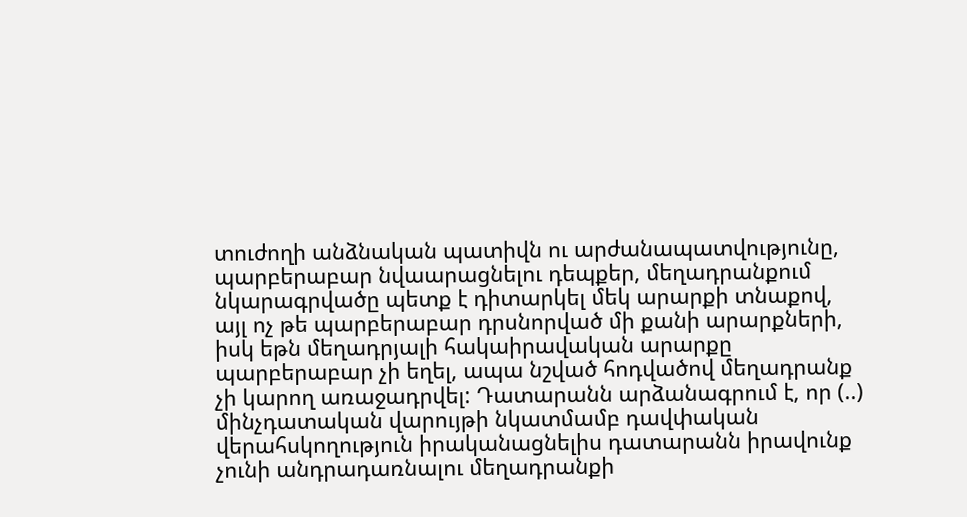տուժողի անձնական պատիվն ու արժանապատվությունը, պարբերաբար նվաարացնելու դեպքեր, մեղադրանքում նկարագրվածը պետք է դիտարկել մեկ արարքի տնաքով, այլ ոչ թե պարբերաբար դրսնորված մի քանի արարքների, իսկ եթն մեղադրյալի հակաիրավական արարքը պարբերաբար չի եղել, ապա նշված հոդվածով մեղադրանք չի կարող առաջադրվել: Դատարանն արձանագրում է, որ (..) մինչդատական վարույթի նկատմամբ դավփական վերահսկողություն իրականացնելիս դատարանն իրավունք չունի անդրադառնալու մեղադրանքի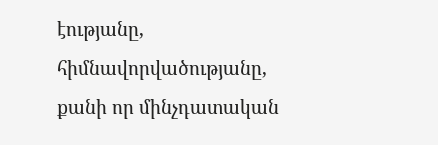էությանը, հիմնավորվածությանը, քանի որ մինչդատական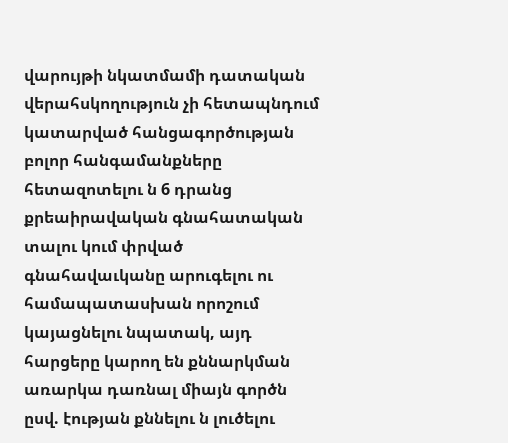վարույթի նկատմամի դատական վերահսկողություն չի հետապնդում կատարված հանցագործության բոլոր հանգամանքները հետազոտելու ն 6 դրանց քրեաիրավական գնահատական տալու կում փրված գնահավաւկանը արուգելու ու համապատասխան որոշում կայացնելու նպատակ, այդ հարցերը կարող են քննարկման առարկա դառնալ միայն գործն ըսվ. էության քննելու ն լուծելու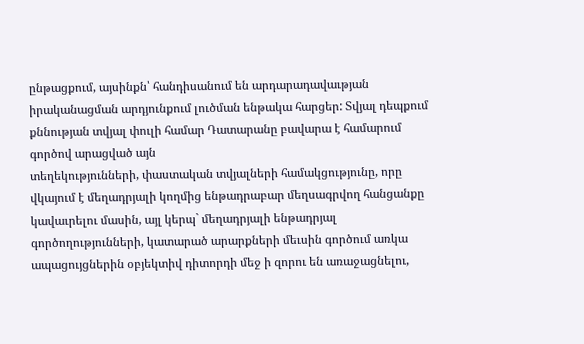ընթացքում, այսինքն՝ հանդիսանում են արդարադավաւթյան իրականացման արդյունքում լուծման ենթակա հարցեր: Տվյալ դեպքում քննության տվյալ փուլի համար Դատարանը բավարա է համարում գործով արացված այն
տեղեկությունների, փաստական տվյալների համակցությունը, որը վկայում է մեղադրյալի կողմից ենթադրաբար մեղսագրվող հանցանքը կավաւրելու մասին, այլ կերպ` մեղադրյալի ենթադրյալ գործողությունների, կատարած արարքների մեւսին գործում առկա ապացույցներին օբյեկտիվ դիտորդի մեջ ի զորու են առաջացնելու,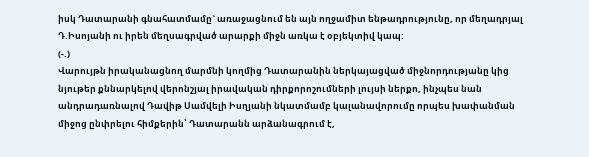իսկ Դատարանի գնահատմամը` առաջացնում են այն ողջամիտ ենթադրությունը, որ մեղադրյալ Դ.Իսոյանի ու իրեն մեղսագրված արարքի միջն առկա է օբյեկտիվ կապ:
(-.)
Վարույթն իրականացնող մարմնի կողմից Դատարանին ներկայացված միջնորդությանը կից նյութեր քննարկելով վերոնշյալ իրավական դիրքորոշումների լույսի ներքո, ինչպես նան անդրադառնալով Դավիթ Սամվելի Իսղյանի նկատմամբ կալանավորումը որպես խափանման միջոց ընփրելու հիմքերին՝ Դատարանն արձանագրում է,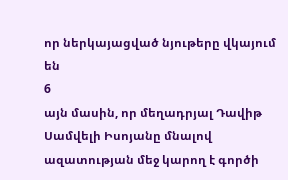որ ներկայացված նյութերը վկայում են
6
այն մասին, որ մեղադրյալ Դավիթ Սամվելի Իսոյանը մնալով ազատության մեջ կարող է գործի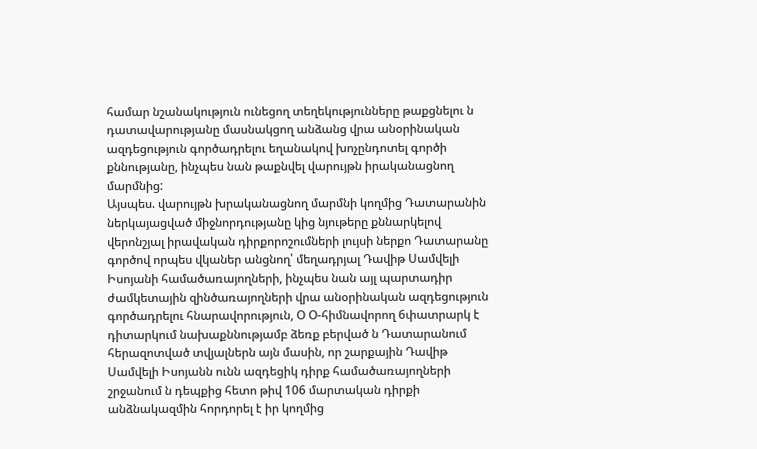համար նշանակություն ունեցող տեղեկությունները թաքցնելու ն դատավարությանը մասնակցող անձանց վրա անօրինական ազդեցություն գործադրելու եղանակով խոչընդոտել գործի քննությանը, ինչպես նան թաքնվել վարույթն իրականացնող մարմնից:
Այսպես. վարույթն խրականացնող մարմնի կողմից Դատարանին
ներկայացված միջնորդությանը կից նյութերը քննարկելով վերոնշյալ իրավական դիրքորոշումների լույսի ներքո Դատարանը գործով որպես վկաներ անցնող՝ մեղադրյալ Դավիթ Սամվելի Իսոյանի համածառայողների, ինչպես նան այլ պարտադիր ժամկետային զինծառայողների վրա անօրինական ազդեցություն գործադրելու հնարավորություն, Օ Օ-հիմնավորող 6փատրարկ է դիտարկում նախաքննությամբ ձեռք բերված ն Դատարանում հերազոտված տվյալներն այն մասին, որ շարքային Դավիթ Սամվելի Իսոյանն ունն ազդեցիկ դիրք համածառայողների շրջանում ն դեպքից հետո թիվ 106 մարտական դիրքի անձնակազմին հորդորել է իր կողմից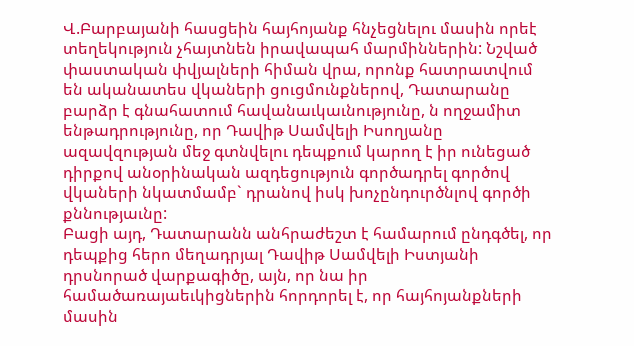Վ.Բարբայանի հասցեին հայհոյանք հնչեցնելու մասին որեէ տեղեկություն չհայտնեն իրավապահ մարմիններին: Նշված փաստական փվյալների հիման վրա, որոնք հատրատվում են ականատես վկաների ցուցմունքներով, Դատարանը բարձր է գնահատում հավանաւկաւնությունը, ն ողջամիտ ենթադրությունը, որ Դավիթ Սամվելի Իսողյանը ազավզության մեջ գտնվելու դեպքում կարող է իր ունեցած դիրքով անօրինական ազդեցություն գործադրել գործով վկաների նկատմամբ` դրանով իսկ խոչընդուրծնլով գործի քննությաւնը:
Բացի այդ, Դատարանն անհրաժեշտ է համարում ընդգծել, որ դեպքից հերո մեղադրյալ Դավիթ Սամվելի Իստյանի դրսնորած վարքագիծը, այն, որ նա իր համածառայաեւկիցներին հորդորել է, որ հայհոյանքների մասին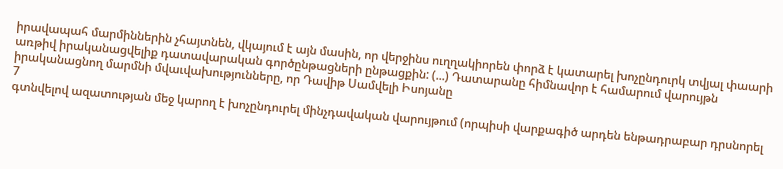իրավապահ մարմիններին չհայտնեն, վկայում է այն մասին, որ վերջինս ուղղակիորեն փորձ է կատարել խոչընդուրկ տվյալ փաարի առթիվ իրականացվելիք դատավարական գործընթացների ընթացքին: (...) Դատարանը հիմնավոր է համարում վարույթն իրականացնող մարմնի մվաւվախությունները, որ Դավիթ Սամվելի Իսոյանը
7
գտնվելով ազատության մեջ կարող է խոչընդուրել մինչդավական վարույթում (որպիսի վարքագիծ արդեն ենթադրաբար դրսնորել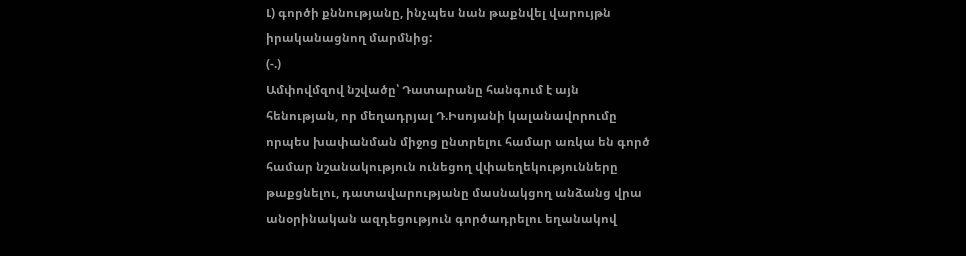Լ) գործի քննությանը, ինչպես նան թաքնվել վարույթն իրականացնող մարմնից:
(-.)
Ամփովմզով նշվածը՝ Դատարանը հանգում է այն հենության, որ մեղադրյալ Դ.Իսոյանի կալանավորումը որպես խափանման միջոց ընտրելու համար առկա են գործ համար նշանակություն ունեցող վփաեղեկությունները թաքցնելու, դատավարությանը մասնակցող անձանց վրա անօրինական ազդեցություն գործադրելու եղանակով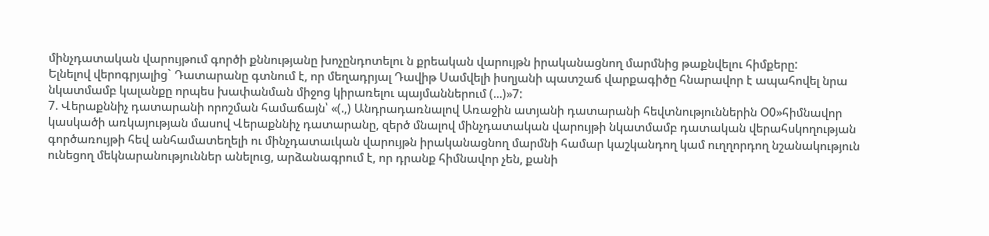մինչդատական վարույթում գործի քննությանը խոչընդոտելու ն քրեական վարույթն իրականացնող մարմնից թաքնվելու հիմքերը:
Ելնելով վերոգրյալից` Դատարանը գտնում է, որ մեղադրյալ Դավիթ Սամվելի իսղյանի պատշաճ վարքագիծը հնարավոր է ապահովել նրա նկատմամբ կալանքը որպես խափանման միջոց կիրառելու պայմաններում (...)»7:
7. Վերաքննիչ դատարանի որոշման համաճայն՝ «(.,) Անդրադառնալով Առաջին ատյանի դատարանի հեվտնություններին Օ0»հիմնավոր կասկածի առկայության մասով Վերաքննիչ դատարանը, զերծ մնալով մինչդատական վարույթի նկատմամբ դատական վերահսկողության գործառույթի հեվ անհամատեղելի ու մինչդատաւկան վարույթն իրականացնող մարմնի համար կաշկանդող կամ ուղղորդող նշանակություն ունեցող մեկնարանություններ անելուց, արձանագրում է, որ դրանք հիմնավոր չեն, քանի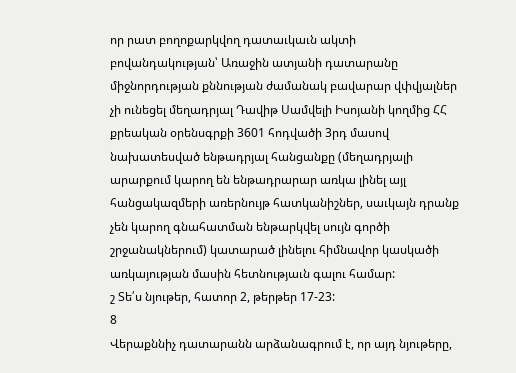որ րատ բողոքարկվող դատաւկաւն ակտի բովանդակության՝ Առաջին ատյանի դատարանը միջնորդության քննության ժամանակ բավարար վփվյալներ չի ունեցել մեղադրյալ Դավիթ Սամվելի Իսոյանի կողմից ՀՀ քրեական օրենսգրքի 3601 հոդվածի 3րդ մասով նախատեսված ենթադրյալ հանցանքը (մեղադրյալի արարքում կարող են ենթադրարար առկա լինել այլ հանցակազմերի առերնույթ հատկանիշներ, սաւկայն դրանք չեն կարող գնահատման ենթարկվել սույն գործի շրջանակներում) կատարած լինելու հիմնավոր կասկածի առկայության մասին հետնությաւն գալու համար:
շ Տե՛ս նյութեր, հատոր 2, թերթեր 17-23:
8
Վերաքննիչ դատարանն արձանագրում է, որ այդ նյութերը,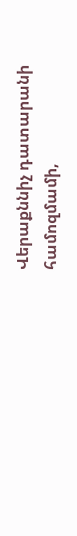Վերաքննիչ դատարանի համոզմամի,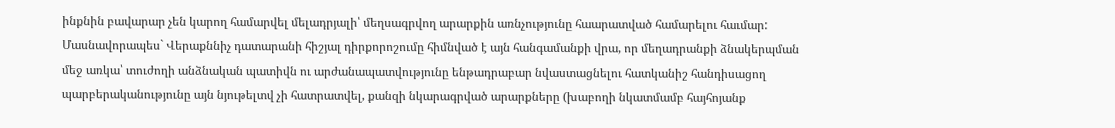ինքնին բավարար չեն կարող համարվել մելադրյալի՝ մեղսագրվող արարքին առնչությունը հաարատված համարելու հաւմար:
Մասնավորապես` Վերաքննիչ դատարանի հիշյալ դիրքորոշումը հիմնված է այն հանգամանքի վրա, որ մեղադրանքի ձնակերպման մեջ առկա՝ տուժողի անձնական պատիվն ու արժանապատվությունը ենթադրաբար նվաստացնելու հատկանիշ հանդիսացող պարբերականությունը այն նյութելտվ չի հատրատվել, քանզի նկարագրված արարքները (խաբողի նկատմամբ հայհոյանք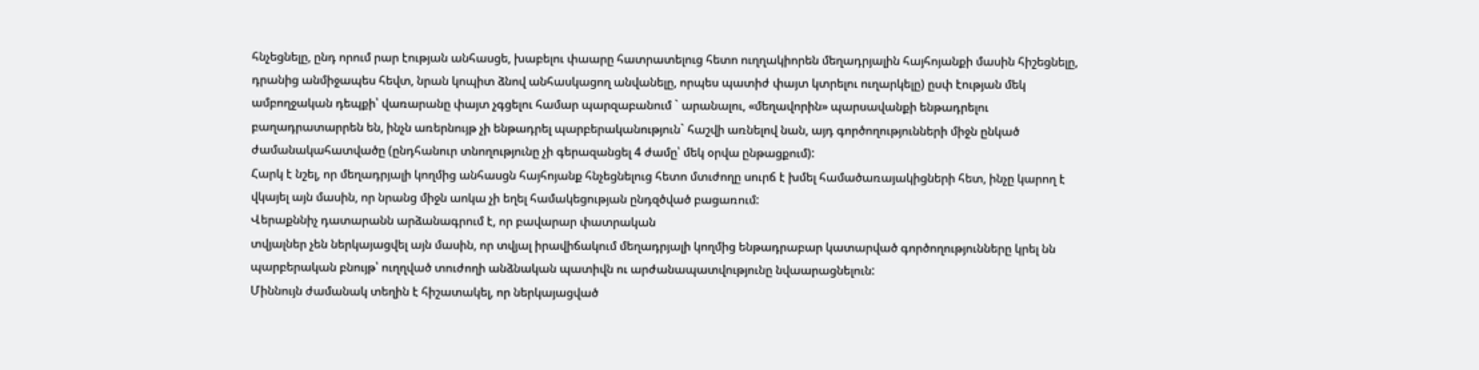հնչեցնելը, ընդ որում րար էության անհասցե, խաբելու փաարը հատրատելուց հետո ուղղակիորեն մեղադրյալին հայհոյանքի մասին հիշեցնելը, դրանից անմիջապես հեվտ, նրան կոպիտ ձնով անհասկացող անվանելը, որպես պատիժ փայտ կտրելու ուղարկելը) ըսփ էության մեկ ամբողջական դեպքի՝ վառարանը փայտ չգցելու համար պարզաբանում ` արանալու, «մեղավորին» պարսավանքի ենթադրելու բաղադրատարրեն են, ինչն առերնույթ չի ենթադրել պարբերականություն` հաշվի առնելով նան, այդ գործողությունների միջն ընկած ժամանակահատվածը (ընդհանուր տնողությունը չի գերազանցել 4 ժամը՝ մեկ օրվա ընթացքում):
Հարկ է նշել, որ մեղադրյալի կողմից անհասցն հայհոյանք հնչեցնելուց հետո մտւժողը սուրճ է խմել համածառայակիցների հետ, ինչը կարող է վկայել այն մասին, որ նրանց միջն աոկա չի եղել համակեցության ընդզծված բացառում:
Վերաքննիչ դատարանն արձանագրում է, որ բավարար փատրական
տվյալներ չեն ներկայացվել այն մասին, որ տվյալ իրավիճակում մեղադրյալի կողմից ենթադրաբար կատարված գործողությունները կրել նն պարբերական բնույթ՝ ուղղված տուժողի անձնական պատիվն ու արժանապատվությունը նվաարացնելուն:
Միննույն ժամանակ տեղին է հիշատակել, որ ներկայացված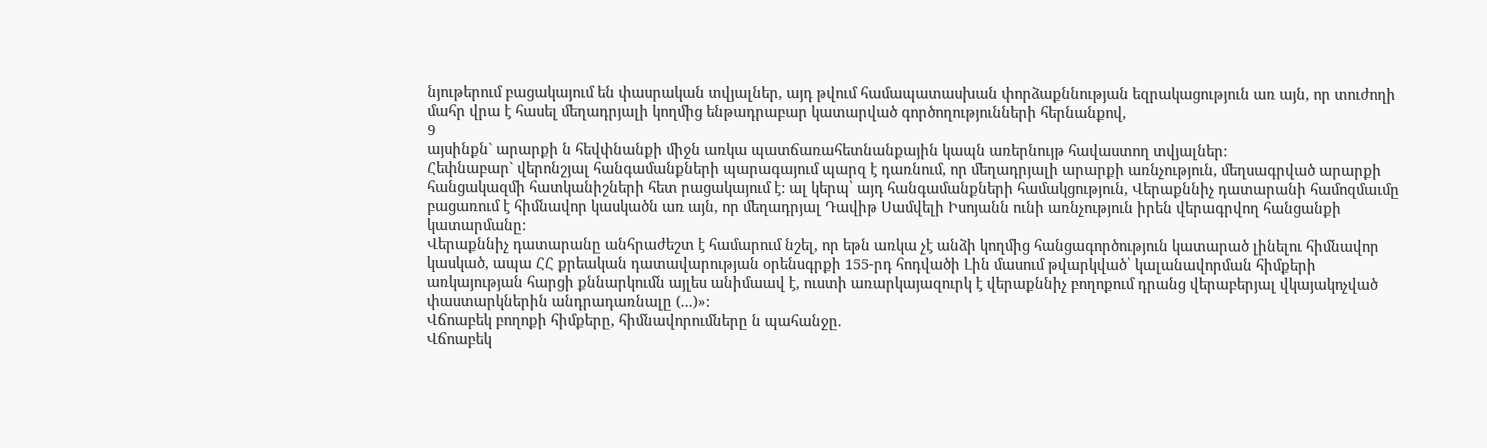նյութերում բացակայում են փասրական տվյալներ, այդ թվում համապատասխան փորձաքննության եզրակացություն առ այն, որ տուժողի մահր վրա է հասել մեղադրյալի կողմից ենթադրաբար կատարված գործողությունների հերնանքով,
9
այսինքն` արարքի ն հեվփնանքի միջն առկա պատճառահետնանքային կապն առերնույթ հավաստող տվյալներ:
Հեփնաբար` վերոնշյալ հանգամանքների պարագայում պարզ է դառնում, որ մեղադրյալի արարքի առնչություն, մեղսագրված արարքի հանցակազմի հատկանիշների հետ րացակայում է: ալ կերպ՝ այդ հանգամանքների համակցություն, Վերաքննիչ դատարանի համոզմաւմը բացառում է հիմնավոր կասկածն առ այն, որ մեղադրյալ Դավիթ Սամվելի Իսոյանն ունի առնչություն իրեն վերագրվող հանցանքի կատարմանը:
Վերաքննիչ դատարանը անհրաժեշտ է համարում նշել, որ եթն առկա չէ անձի կողմից հանցագործություն կատարած լինելու հիմնավոր կասկած, ապա ՀՀ քրեական դատավարության օրենսգրքի 155-րդ հոդվածի Լին մասում թվարկված՝ կալանավորման հիմքերի առկայության հարցի քննարկումն այլես անիմաավ է, ուստի առարկայազուրկ է վերաքննիչ բողոքում դրանց վերաբերյալ վկայակոչված փաստարկներին անդրադառնալը (...)»:
Վճոաբեկ բողոքի հիմքերը, հիմնավորումները ն պահանջը.
Վճոաբեկ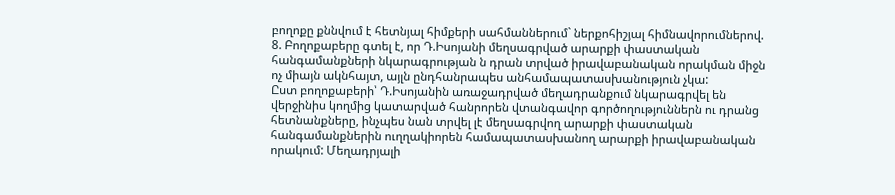բողոքը քննվում է հետնյալ հիմքերի սահմաններում` ներքոհիշյալ հիմնավորումներով.
8. Բողոքաբերը գտել է, որ Դ.Իսոյանի մեղսագրված արարքի փաստական հանգամանքների նկարագրության ն դրան տրված իրավաբանական որակման միջն ոչ միայն ակնհայտ, այլն ընդհանրապես անհամապատասխանություն չկա:
Ըստ բողոքաբերի՝ Դ.Իսոյանին առաջադրված մեղադրանքում նկարագրվել են վերջինիս կողմից կատարված հանրորեն վտանգավոր գործողություններն ու դրանց հետնանքները, ինչպես նան տրվել լէ մեղսագրվող արարքի փաստական հանգամանքներին ուղղակիորեն համապատասխանող արարքի իրավաբանական որակում: Մեղադրյալի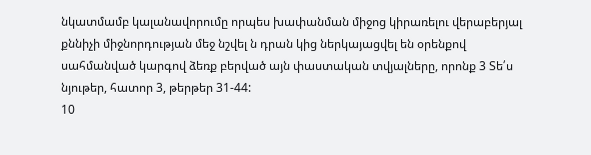նկատմամբ կալանավորումը որպես խափանման միջոց կիրառելու վերաբերյալ քննիչի միջնորդության մեջ նշվել ն դրան կից ներկայացվել են օրենքով սահմանված կարգով ձեռք բերված այն փաստական տվյալները, որոնք 3 Տե՛ս նյութեր, հատոր 3, թերթեր 31-44:
10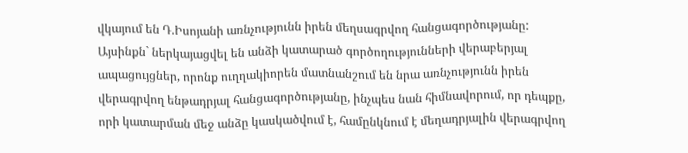վկայում են Դ.Իսոյանի առնչությունն իրեն մեղսագրվող հանցագործությանը: Այսինքն` ներկայացվել են անձի կատարած գործողությունների վերաբերյալ ապացույցներ, որոնք ուղղակիորեն մատնանշում են նրա առնչությունն իրեն վերագրվող ենթադրյալ հանցագործությանը, ինչպես նան հիմնավորում, որ դեպքը, որի կատարման մեջ անձը կասկածվում է, համընկնում է մեղադրյալին վերագրվող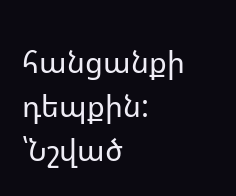հանցանքի դեպքին: ՝Նշված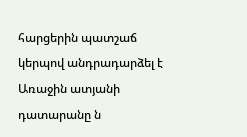հարցերին պատշաճ կերպով անդրադարձել է Առաջին ատյանի դատարանը ն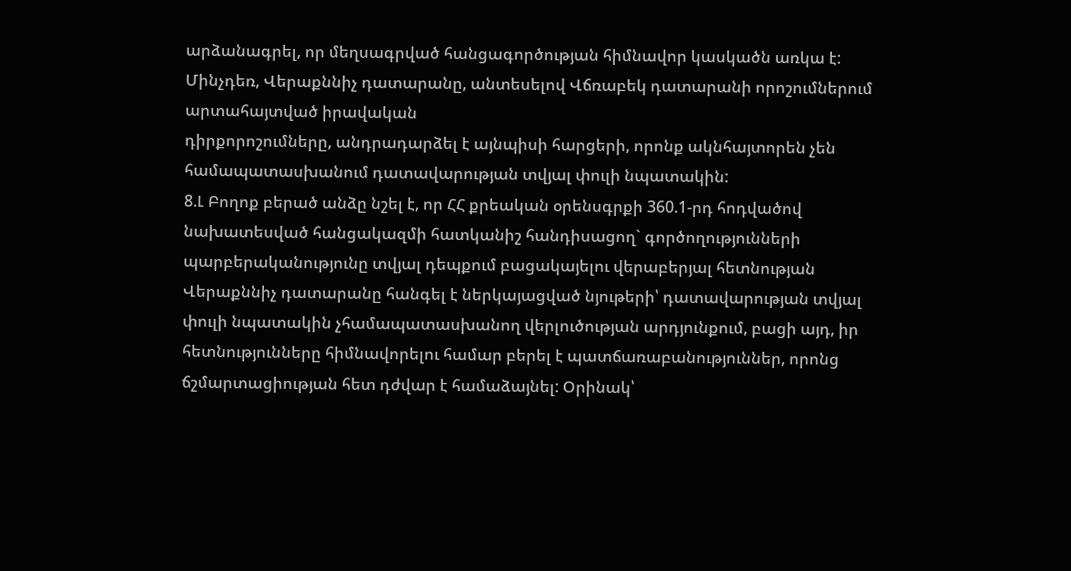արձանագրել, որ մեղսագրված հանցագործության հիմնավոր կասկածն առկա է: Մինչդեռ, Վերաքննիչ դատարանը, անտեսելով Վճռաբեկ դատարանի որոշումներում արտահայտված իրավական
դիրքորոշումները, անդրադարձել է այնպիսի հարցերի, որոնք ակնհայտորեն չեն համապատասխանում դատավարության տվյալ փուլի նպատակին:
8.Լ Բողոք բերած անձը նշել է, որ ՀՀ քրեական օրենսգրքի 360.1-րդ հոդվածով նախատեսված հանցակազմի հատկանիշ հանդիսացող` գործողությունների պարբերականությունը տվյալ դեպքում բացակայելու վերաբերյալ հետնության Վերաքննիչ դատարանը հանգել է ներկայացված նյութերի՝ դատավարության տվյալ փուլի նպատակին չհամապատասխանող վերլուծության արդյունքում, բացի այդ, իր հետնությունները հիմնավորելու համար բերել է պատճառաբանություններ, որոնց ճշմարտացիության հետ դժվար է համաձայնել: Օրինակ՝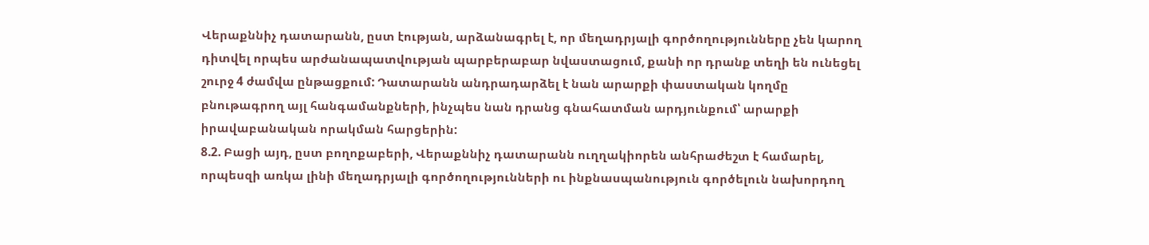Վերաքննիչ դատարանն, ըստ էության, արձանագրել է, որ մեղադրյալի գործողությունները չեն կարող դիտվել որպես արժանապատվության պարբերաբար նվաստացում, քանի որ դրանք տեղի են ունեցել շուրջ 4 ժամվա ընթացքում: Դատարանն անդրադարձել է նան արարքի փաստական կողմը բնութագրող այլ հանգամանքների, ինչպես նան դրանց գնահատման արդյունքում՝ արարքի իրավաբանական որակման հարցերին:
8.2. Բացի այդ, ըստ բողոքաբերի, Վերաքննիչ դատարանն ուղղակիորեն անհրաժեշտ է համարել, որպեսզի առկա լինի մեղադրյալի գործողությունների ու ինքնասպանություն գործելուն նախորդող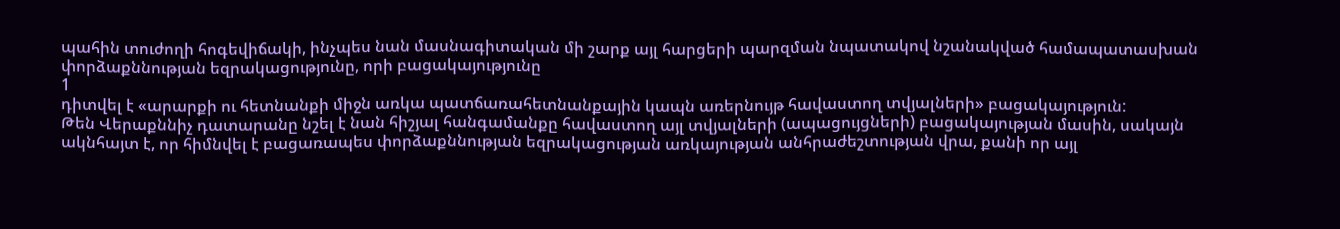պահին տուժողի հոգեվիճակի, ինչպես նան մասնագիտական մի շարք այլ հարցերի պարզման նպատակով նշանակված համապատասխան փորձաքննության եզրակացությունը, որի բացակայությունը
1
դիտվել է «արարքի ու հետնանքի միջն առկա պատճառահետնանքային կապն առերնույթ հավաստող տվյալների» բացակայություն:
Թեն Վերաքննիչ դատարանը նշել է նան հիշյալ հանգամանքը հավաստող այլ տվյալների (ապացույցների) բացակայության մասին, սակայն ակնհայտ է, որ հիմնվել է բացառապես փորձաքննության եզրակացության առկայության անհրաժեշտության վրա, քանի որ այլ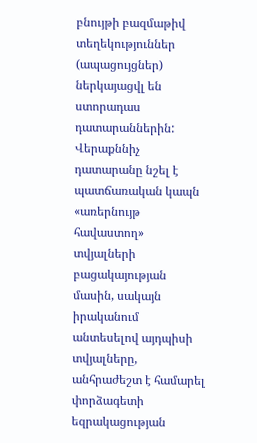բնույթի բազմաթիվ տեղեկություններ (ապացույցներ) ներկայացվլ են ստորադաս դատարաններին: Վերաքննիչ դատարանը նշել է պատճառական կապն «առերնույթ հավաստող» տվյալների բացակայության մասին, սակայն իրականում անտեսելով այդպիսի տվյալները, անհրաժեշտ է համարել փորձագետի եզրակացության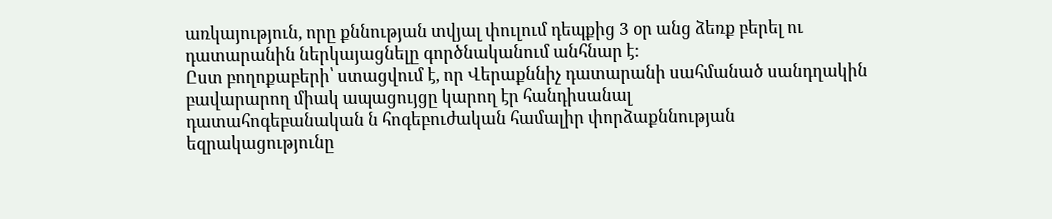առկայություն, որը քննության տվյալ փուլում դեպքից 3 օր անց ձեռք բերել ու դատարանին ներկայացնելը գործնականում անհնար է:
Ըստ բողոքաբերի՝ ստացվում է, որ Վերաքննիչ դատարանի սահմանած սանդղակին բավարարող միակ ապացույցը կարող էր հանդիսանալ
դատահոգեբանական ն հոգեբուժական համալիր փորձաքննության
եզրակացությունը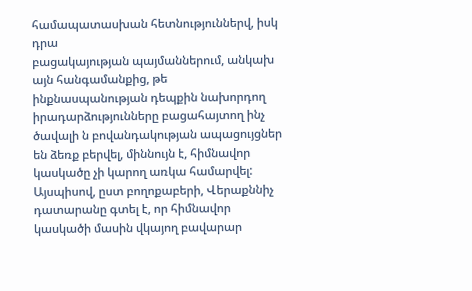համապատասխան հետնություններվ, իսկ դրա
բացակայության պայմաններում, անկախ այն հանգամանքից, թե
ինքնասպանության դեպքին նախորդող իրադարձությունները բացահայտող ինչ ծավալի ն բովանդակության ապացույցներ են ձեռք բերվել, միննույն է, հիմնավոր կասկածը չի կարող առկա համարվել:
Այսպիսով, ըստ բողոքաբերի, Վերաքննիչ դատարանը գտել է, որ հիմնավոր կասկածի մասին վկայող բավարար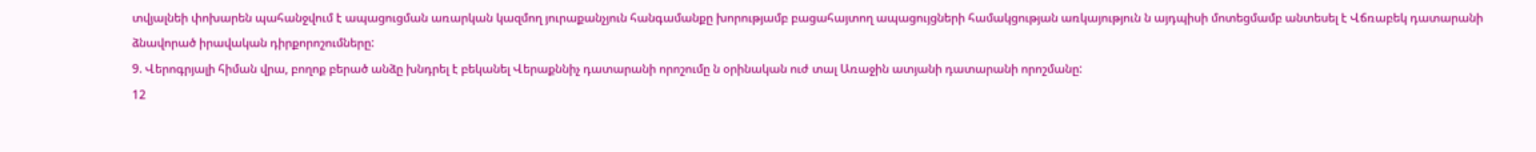տվյալնեի փոխարեն պահանջվում է ապացուցման առարկան կազմող յուրաքանչյուն հանգամանքը խորությամբ բացահայտող ապացույցների համակցության առկայություն ն այդպիսի մոտեցմամբ անտեսել է Վճռաբեկ դատարանի ձնավորած իրավական դիրքորոշումները:
9. Վերոգրյալի հիման վրա, բողոք բերած անձը խնդրել է բեկանել Վերաքննիչ դատարանի որոշումը ն օրինական ուժ տալ Առաջին ատյանի դատարանի որոշմանը:
12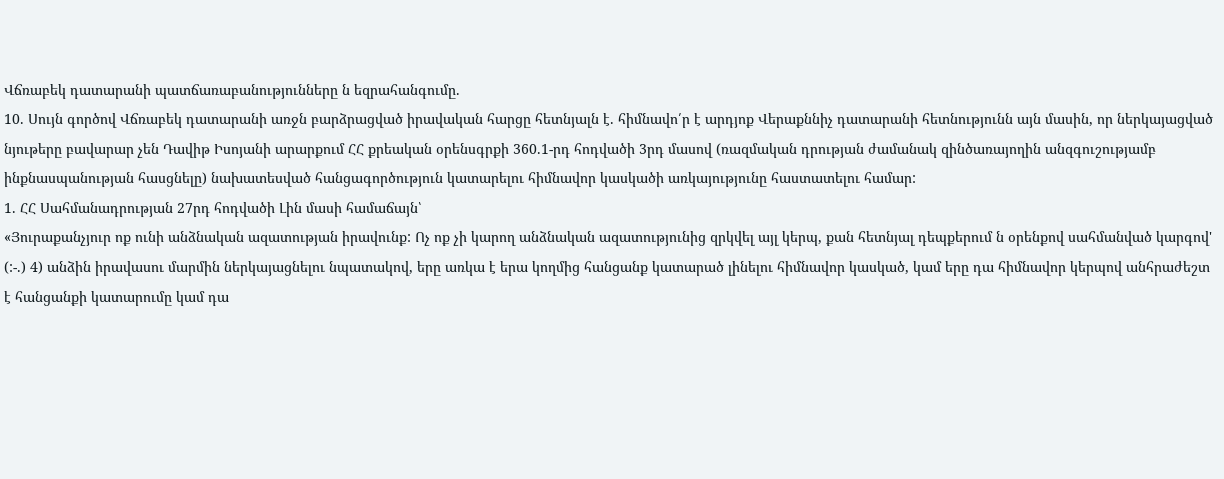Վճռաբեկ դատարանի պատճառաբանությունները ն եզրահանգումը.
10. Սույն գործով Վճռաբեկ դատարանի առջն բարձրացված իրավական հարցը հետնյալն է. հիմնավո՛ր է արդյոք Վերաքննիչ դատարանի հետնությունն այն մասին, որ ներկայացված նյութերը բավարար չեն Դավիթ Իսոյանի արարքում ՀՀ քրեական օրենսգրքի 360.1-րդ հոդվածի 3րդ մասով (ռազմական դրության ժամանակ զինծառայողին անզգուշությամբ ինքնասպանության հասցնելը) նախատեսված հանցագործություն կատարելու հիմնավոր կասկածի առկայությունը հաստատելու համար:
1. ՀՀ Սահմանադրության 27րդ հոդվածի Լին մասի համաճայն՝
«Յուրաքանչյուր ոք ունի անձնական ազատության իրավունք: Ոչ ոք չի կարող անձնական ազատությունից զրկվել այլ կերպ, քան հետնյալ դեպքերում ն օրենքով սահմանված կարգով'
(:-.) 4) անձին իրավասու մարմին ներկայացնելու նպատակով, երը առկա է երա կողմից հանցանք կատարած լինելու հիմնավոր կասկած, կամ երը դա հիմնավոր կերպով անհրաժեշտ է հանցանքի կատարումը կամ դա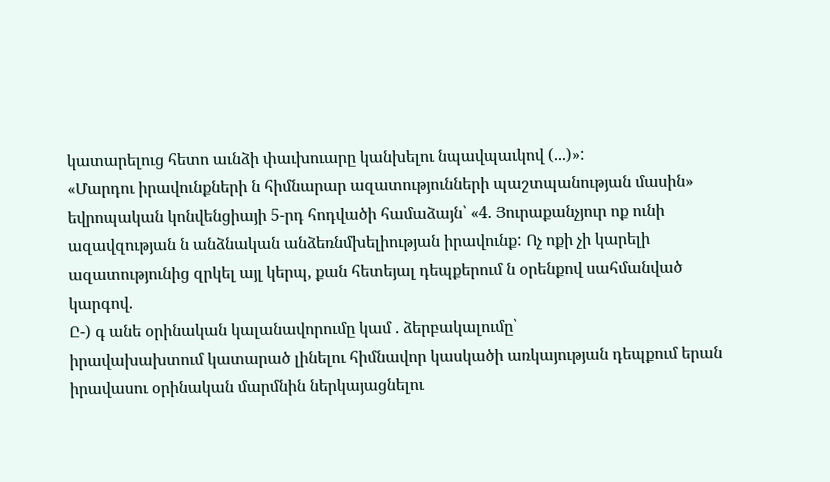կատարելուց հետո աւնձի փաւխուարը կանխելու նպավպաւկով (...)»:
«Մարդու իրավունքների ն հիմնարար ազատությունների պաշտպանության մասին» եվրոպական կոնվենցիայի 5-րդ հոդվածի համաձայն՝ «4. Յուրաքանչյուր ոք ունի ազավզության ն անձնական անձեռնմխելիության իրավունք: Ոչ ոքի չի կարելի ազատությունից զրկել այլ կերպ, քան հետեյալ դեպքերում ն օրենքով սահմանված կարգով.
Ը-) գ անե օրինական կալանավորումը կամ . ձերբակալումը՝
իրավախախտում կատարած լինելու հիմնավոր կասկածի առկայության դեպքում երան իրավասու օրինական մարմնին ներկայացնելու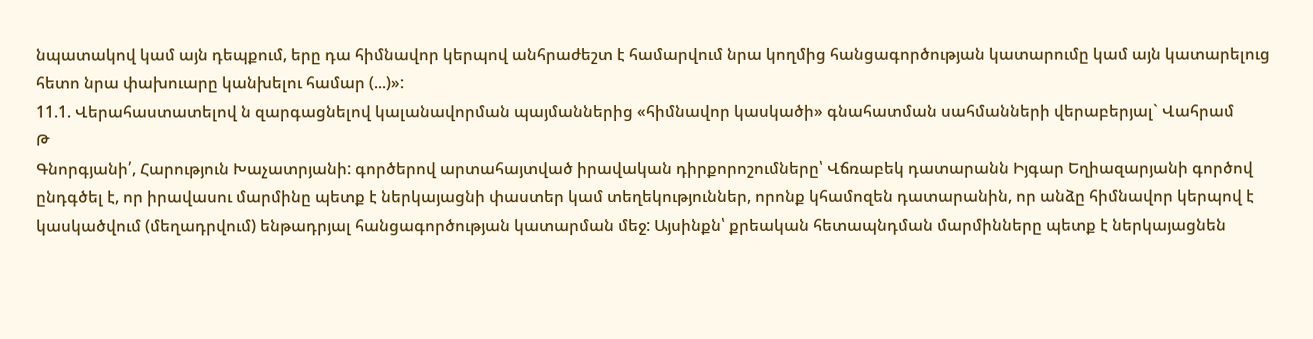նպատակով կամ այն դեպքում, երը դա հիմնավոր կերպով անհրաժեշտ է համարվում նրա կողմից հանցագործության կատարումը կամ այն կատարելուց հետո նրա փախուարը կանխելու համար (...)»:
11.1. Վերահաստատելով ն զարգացնելով կալանավորման պայմաններից «հիմնավոր կասկածի» գնահատման սահմանների վերաբերյալ` Վահրամ
Թ
Գնորգյանի՛, Հարություն Խաչատրյանի: գործերով արտահայտված իրավական դիրքորոշումները՝ Վճռաբեկ դատարանն Իյգար Եղիազարյանի գործով ընդգծել է, որ իրավասու մարմինը պետք է ներկայացնի փաստեր կամ տեղեկություններ, որոնք կհամոզեն դատարանին, որ անձը հիմնավոր կերպով է կասկածվում (մեղադրվում) ենթադրյալ հանցագործության կատարման մեջ: Այսինքն՝ քրեական հետապնդման մարմինները պետք է ներկայացնեն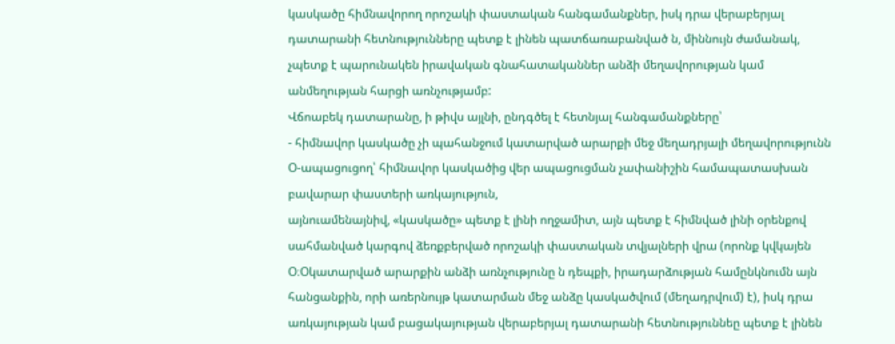կասկածը հիմնավորող որոշակի փաստական հանգամանքներ, իսկ դրա վերաբերյալ դատարանի հետնությունները պետք է լինեն պատճառաբանված ն, միննույն ժամանակ, չպետք է պարունակեն իրավական գնահատականներ անձի մեղավորության կամ անմեղության հարցի առնչությամբ:
Վճոաբեկ դատարանը, ի թիվս այլնի, ընդգծել է հետնյալ հանգամանքները՝
- հիմնավոր կասկածը չի պահանջում կատարված արարքի մեջ մեղադրյալի մեղավորությունն Օ-ապացուցող՝ հիմնավոր կասկածից վեր ապացուցման չափանիշին համապատասխան բավարար փաստերի առկայություն,
այնուամենայնիվ, «կասկածը» պետք է լինի ողջամիտ, այն պետք է հիմնված լինի օրենքով սահմանված կարգով ձեռքբերված որոշակի փաստական տվյալների վրա (որոնք կվկայեն Օ։Օկատարված արարքին անձի առնչությունը ն դեպքի, իրադարձության համընկնումն այն հանցանքին, որի առերնույթ կատարման մեջ անձը կասկածվում (մեղադրվում) է), իսկ դրա առկայության կամ բացակայության վերաբերյալ դատարանի հետնություննեը պետք է լինեն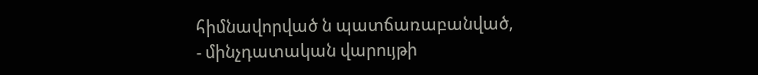հիմնավորված ն պատճառաբանված,
- մինչդատական վարույթի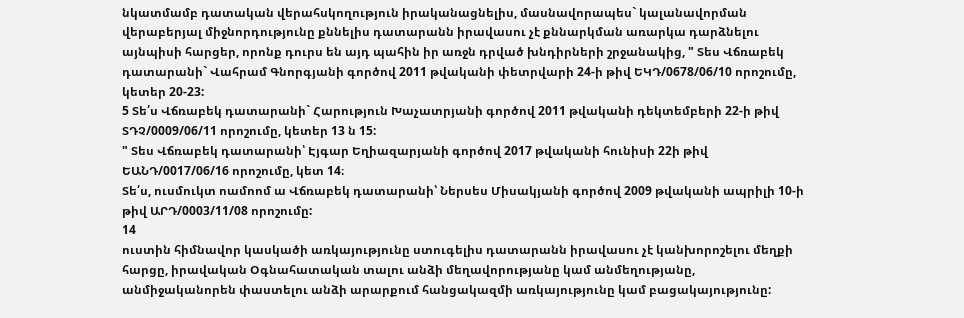նկատմամբ դատական վերահսկողություն իրականացնելիս, մասնավորապես` կալանավորման վերաբերյալ միջնորդությունը քննելիս դատարանն իրավասու չէ քննարկման առարկա դարձնելու այնպիսի հարցեր, որոնք դուրս են այդ պահին իր առջն դրված խնդիրների շրջանակից, " Տես Վճռաբեկ դատարանի` Վահրամ Գնորգյանի գործով 2011 թվականի փետրվարի 24-ի թիվ ԵԿԴ/0678/06/10 որոշումը, կետեր 20-23:
5 Տե՛ս Վճռաբեկ դատարանի` Հարություն Խաչատրյանի գործով 2011 թվականի դեկտեմբերի 22-ի թիվ ՏԴՉ/0009/06/11 որոշումը, կետեր 13 ն 15:
" Տես Վճռաբեկ դատարանի՝ Էյգար Եղիազարյանի գործով 2017 թվականի հունիսի 22ի թիվ ԵԱՆԴ/0017/06/16 որոշումը, կետ 14։
Տե՛ս, ուսմուկտ ոամոոմ ա Վճռաբեկ դատարանի՝ Ներսես Միսակյանի գործով 2009 թվականի ապրիլի 10-ի թիվ ԱՐԴ/0003/11/08 որոշումը:
14
ուստին հիմնավոր կասկածի առկայությունը ստուգելիս դատարանն իրավասու չէ կանխորոշելու մեղքի հարցը, իրավական Օգնահատական տալու անձի մեղավորությանը կամ անմեղությանը, անմիջականորեն փաստելու անձի արարքում հանցակազմի առկայությունը կամ բացակայությունը: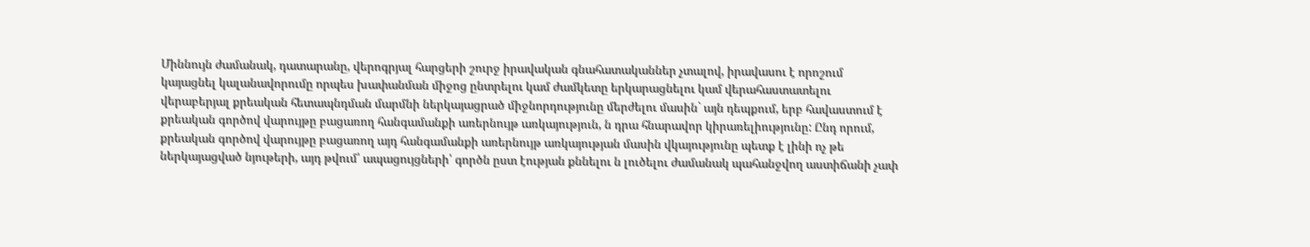Միննույն ժամանակ, դատարանը, վերոգրյալ հարցերի շուրջ իրավական գնահատականներ չտալով, իրավասու է որոշում կայացնել կալանավորումը որպես խափանման միջոց ընտրելու կամ ժամկետը երկարացնելու կամ վերահաստատելու վերաբերյալ քրեական հետապնդման մարմնի ներկայացրած միջնորդությունը մերժելու մասին` այն դեպքում, երբ հավաստում է քրեական գործով վարույթը բացառող հանգամանքի առերնույթ առկայություն, ն դրա հնարավոր կիրառելիությունը: Ընդ որում, քրեական գործով վարույթը բացառող այդ հանգամանքի առերնույթ առկայության մասին վկայությունը պետք է լինի ոչ թե ներկայացված նյութերի, այդ թվում՝ ապացույցների՝ գործն ըստ էության քննելու ն լուծելու ժամանակ պահանջվող աստիճանի չափ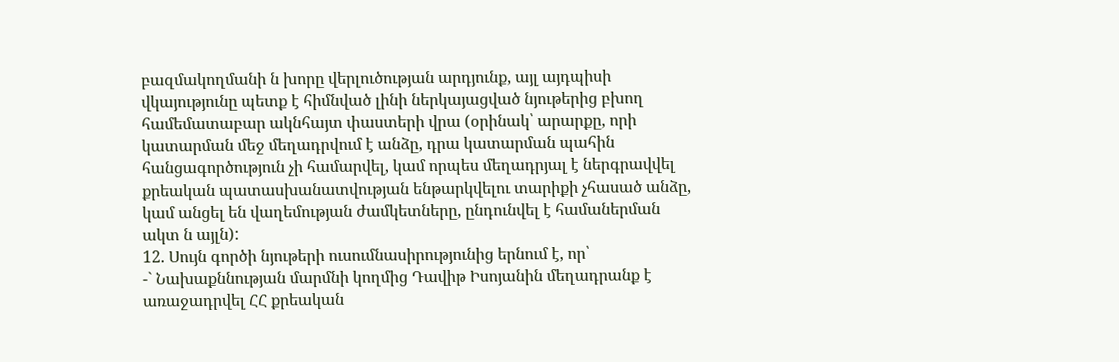բազմակողմանի ն խորը վերլուծության արդյունք, այլ այդպիսի վկայությունը պետք է հիմնված լինի ներկայացված նյութերից բխող համեմատաբար ակնհայտ փաստերի վրա (օրինակ՝ արարքը, որի կատարման մեջ մեղադրվում է անձը, դրա կատարման պահին հանցագործություն չի համարվել, կամ որպես մեղադրյալ է ներգրավվել քրեական պատասխանատվության ենթարկվելու տարիքի չհասած անձը, կամ անցել են վաղեմության ժամկետները, ընդունվել է համաներման ակտ ն այլն):
12. Սույն գործի նյութերի ուսումնասիրությունից երնում է, որ՝
-` Նախաքննության մարմնի կողմից Դավիթ Իսոյանին մեղադրանք է առաջադրվել ՀՀ քրեական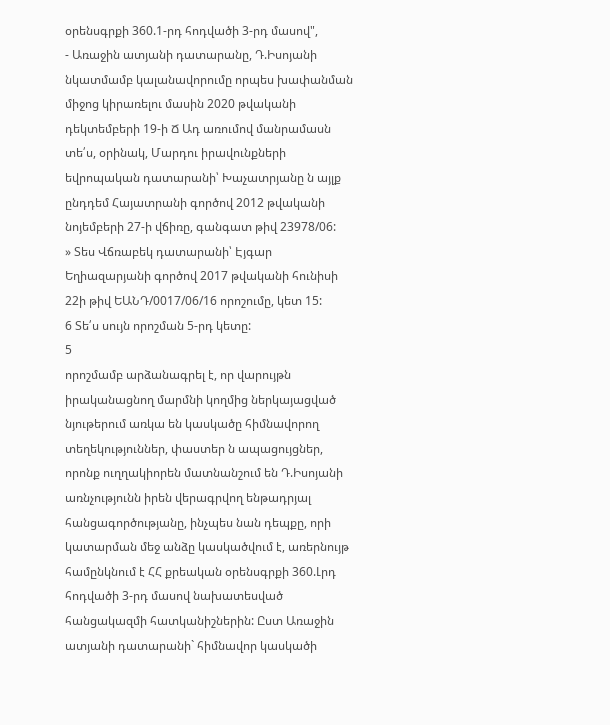օրենսգրքի 360.1-րդ հոդվածի 3-րդ մասով",
- Առաջին ատյանի դատարանը, Դ.Իսոյանի նկատմամբ կալանավորումը որպես խափանման միջոց կիրառելու մասին 2020 թվականի դեկտեմբերի 19-ի Ճ Ադ առումով մանրամասն տե՛ս, օրինակ, Մարդու իրավունքների եվրոպական դատարանի՝ Խաչատրյանը ն այլք ընդդեմ Հայատրանի գործով 2012 թվականի նոյեմբերի 27-ի վճիռը, գանգատ թիվ 23978/06:
» Տես Վճռաբեկ դատարանի՝ Էյգար Եղիազարյանի գործով 2017 թվականի հունիսի 22ի թիվ ԵԱՆԴ/0017/06/16 որոշումը, կետ 15:
6 Տե՛ս սույն որոշման 5-րդ կետը:
5
որոշմամբ արձանագրել է, որ վարույթն իրականացնող մարմնի կողմից ներկայացված նյութերում առկա են կասկածը հիմնավորող տեղեկություններ, փաստեր ն ապացույցներ, որոնք ուղղակիորեն մատնանշում են Դ.Իսոյանի առնչությունն իրեն վերագրվող ենթադրյալ հանցագործությանը, ինչպես նան դեպքը, որի կատարման մեջ անձը կասկածվում է, առերնույթ համընկնում է ՀՀ քրեական օրենսգրքի 360.Լրդ հոդվածի 3-րդ մասով նախատեսված հանցակազմի հատկանիշներին: Ըստ Առաջին ատյանի դատարանի` հիմնավոր կասկածի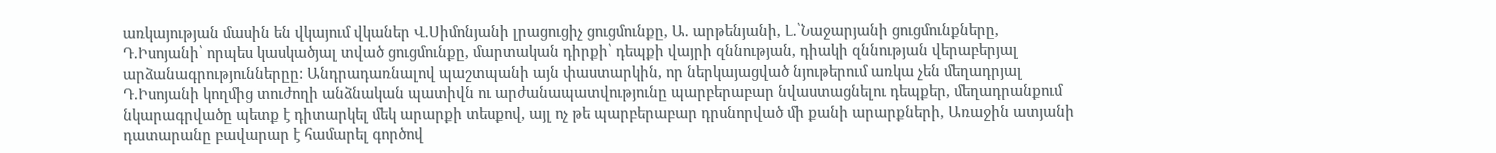առկայության մասին են վկայում վկաներ Վ.Սիմոնյանի լրացուցիչ ցուցմունքը, Ա. արթենյանի, Լ.՝Նաջարյանի ցուցմունքները, Դ.Իսոյանի՝ որպես կասկածյալ տված ցուցմունքը, մարտական դիրքի՝ դեպքի վայրի զննության, դիակի զննության վերաբերյալ արձանագրություններըը: Անդրադառնալով պաշտպանի այն փաստարկին, որ ներկայացված նյութերում առկա չեն մեղադրյալ Դ.Իսոյանի կողմից տուժողի անձնական պատիվն ու արժանապատվությունը պարբերաբար նվաստացնելու դեպքեր, մեղադրանքում նկարագրվածը պետք է դիտարկել մեկ արարքի տեսքով, այլ ոչ թե պարբերաբար դրսնորված մի քանի արարքների, Առաջին ատյանի դատարանը բավարար է համարել գործով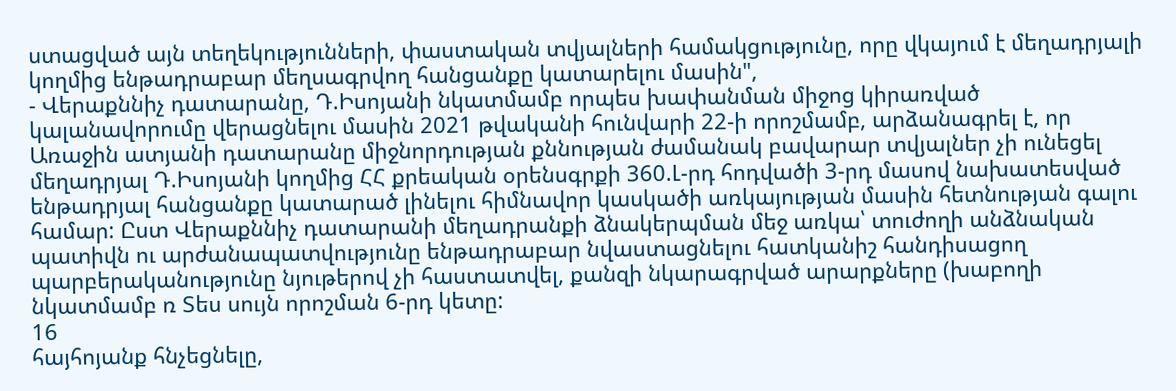ստացված այն տեղեկությունների, փաստական տվյալների համակցությունը, որը վկայում է մեղադրյալի կողմից ենթադրաբար մեղսագրվող հանցանքը կատարելու մասին",
- Վերաքննիչ դատարանը, Դ.Իսոյանի նկատմամբ որպես խափանման միջոց կիրառված կալանավորումը վերացնելու մասին 2021 թվականի հունվարի 22-ի որոշմամբ, արձանագրել է, որ Առաջին ատյանի դատարանը միջնորդության քննության ժամանակ բավարար տվյալներ չի ունեցել մեղադրյալ Դ.Իսոյանի կողմից ՀՀ քրեական օրենսգրքի 360.Լ-րդ հոդվածի 3-րդ մասով նախատեսված ենթադրյալ հանցանքը կատարած լինելու հիմնավոր կասկածի առկայության մասին հետնության գալու համար: Ըստ Վերաքննիչ դատարանի մեղադրանքի ձնակերպման մեջ առկա՝ տուժողի անձնական պատիվն ու արժանապատվությունը ենթադրաբար նվաստացնելու հատկանիշ հանդիսացող պարբերականությունը նյութերով չի հաստատվել, քանզի նկարագրված արարքները (խաբողի նկատմամբ ռ Տես սույն որոշման 6-րդ կետը:
16
հայհոյանք հնչեցնելը,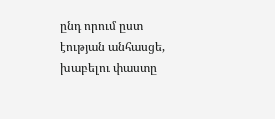ընդ որում ըստ էության անհասցե, խաբելու փաստը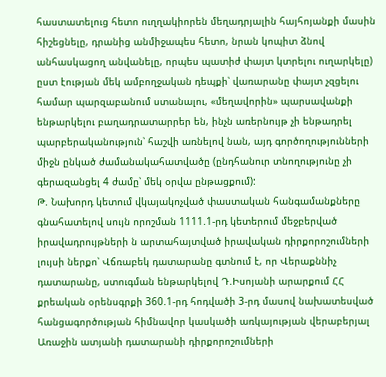հաստատելուց հետո ուղղակիորեն մեղադրյալին հայհոյանքի մասին հիշեցնելը, դրանից անմիջապես հետո, նրան կոպիտ ձնով անհասկացող անվանելը, որպես պատիժ փայտ կտրելու ուղարկելը) ըստ էության մեկ ամբողջական դեպքի՝ վառարանը փայտ չզցելու համար պարզաբանում ստանալու, «մեղավորին» պարսավանքի ենթարկելու բաղադրատարրեր են, ինչն առերնույթ չի ենթադրել պարբերականություն՝ հաշվի առնելով նան, այդ գործողությունների միջն ընկած ժամանակահատվածը (ընդհանուր տնողությունը չի գերազանցել 4 ժամը՝ մեկ օրվա ընթացքում):
Թ. Նախորդ կետում վկայակոչված փաստական հանգամանքները
գնահատելով սույն որոշման 1111.1-րդ կետերում մեջբերված իրավադրույթների ն արտահայտված իրավական դիրքորոշումների լույսի ներքո՝ Վճռաբեկ դատարանը գտնում է, որ Վերաքննիչ դատարանը, ստուգման ենթարկելով Դ.Իսոյանի արարքում ՀՀ քրեական օրենսգրքի 360.1-րդ հոդվածի 3-րդ մասով նախատեսված հանցագործության հիմնավոր կասկածի առկայության վերաբերյալ Առաջին ատյանի դատարանի դիրքորոշումների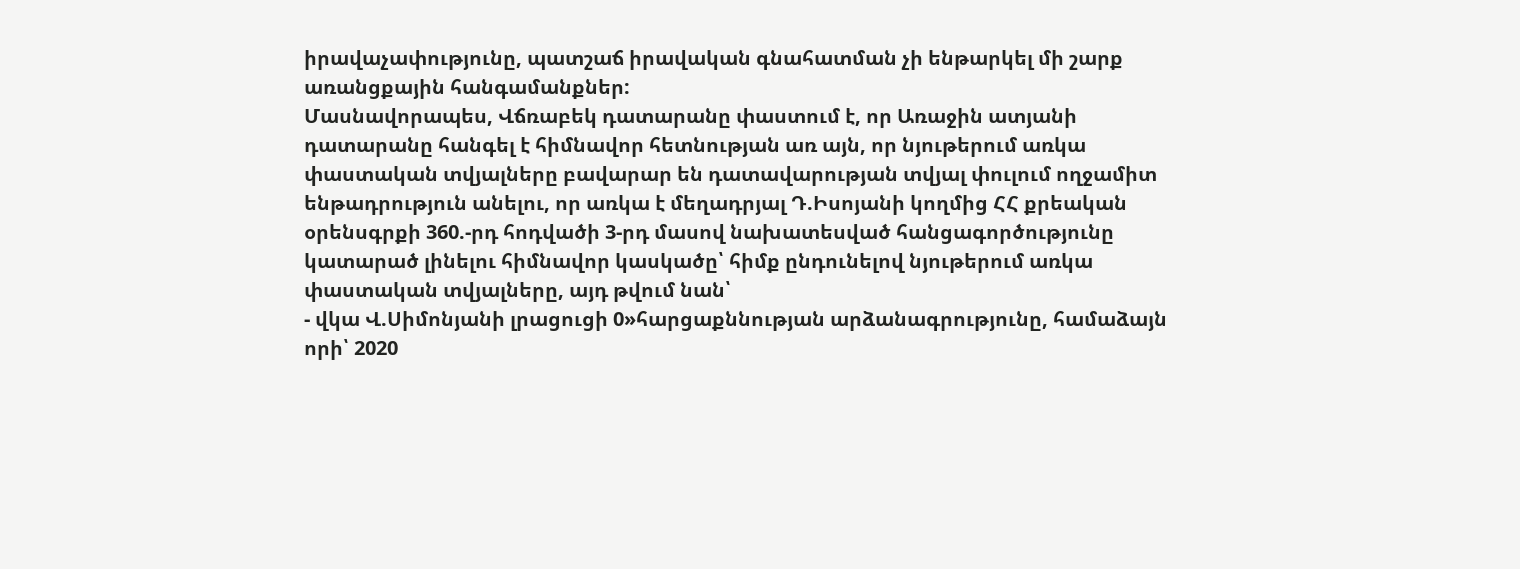իրավաչափությունը, պատշաճ իրավական գնահատման չի ենթարկել մի շարք առանցքային հանգամանքներ:
Մասնավորապես, Վճռաբեկ դատարանը փաստում է, որ Առաջին ատյանի դատարանը հանգել է հիմնավոր հետնության առ այն, որ նյութերում առկա փաստական տվյալները բավարար են դատավարության տվյալ փուլում ողջամիտ ենթադրություն անելու, որ առկա է մեղադրյալ Դ.Իսոյանի կողմից ՀՀ քրեական օրենսգրքի 360.-րդ հոդվածի 3-րդ մասով նախատեսված հանցագործությունը կատարած լինելու հիմնավոր կասկածը՝ հիմք ընդունելով նյութերում առկա փաստական տվյալները, այդ թվում նան՝
- վկա Վ.Սիմոնյանի լրացուցի 0»հարցաքննության արձանագրությունը, համաձայն որի՝ 2020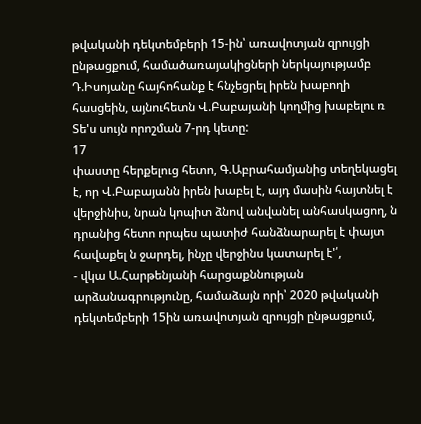թվականի դեկտեմբերի 15-ին՝ առավոտյան զրույցի ընթացքում, համածառայակիցների ներկայությամբ Դ.Իսոյանը հայհոհանք է հնչեցրել իրեն խաբողի հասցեին, այնուհետն Վ.Բաբայանի կողմից խաբելու ռ Տե'ս սույն որոշման 7-րդ կետը:
17
փաստը հերքելուց հետո, Գ.Աբրահամյանից տեղեկացել է, որ Վ.Բաբայանն իրեն խաբել է, այդ մասին հայտնել է վերջինիս, նրան կոպիտ ձնով անվանել անհասկացող, ն դրանից հետո որպես պատիժ հանձնարարել է փայտ հավաքել ն ջարդել, ինչը վերջինս կատարել է'՛,
- վկա Ա.Հարթենյանի հարցաքննության արձանագրությունը, համաձայն որի՝ 2020 թվականի դեկտեմբերի 15ին առավոտյան զրույցի ընթացքում,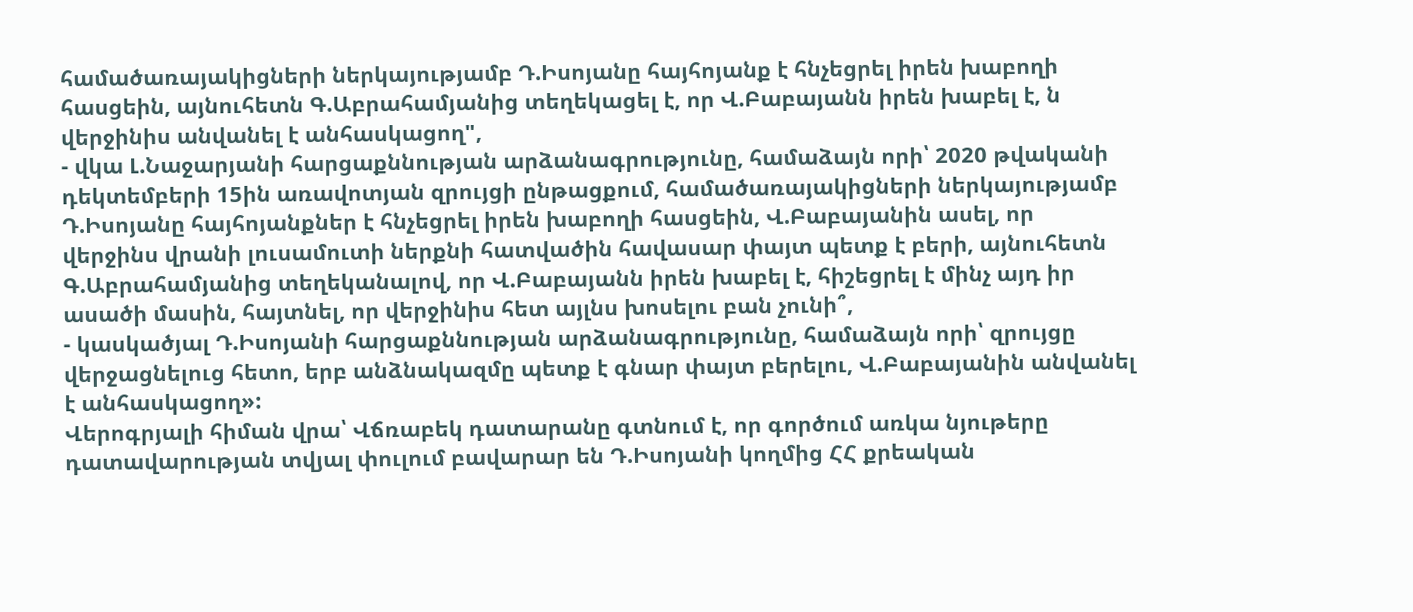համածառայակիցների ներկայությամբ Դ.Իսոյանը հայհոյանք է հնչեցրել իրեն խաբողի հասցեին, այնուհետն Գ.Աբրահամյանից տեղեկացել է, որ Վ.Բաբայանն իրեն խաբել է, ն վերջինիս անվանել է անհասկացող",
- վկա Լ.Նաջարյանի հարցաքննության արձանագրությունը, համաձայն որի՝ 2020 թվականի դեկտեմբերի 15ին առավոտյան զրույցի ընթացքում, համածառայակիցների ներկայությամբ Դ.Իսոյանը հայհոյանքներ է հնչեցրել իրեն խաբողի հասցեին, Վ.Բաբայանին ասել, որ վերջինս վրանի լուսամուտի ներքնի հատվածին հավասար փայտ պետք է բերի, այնուհետն Գ.Աբրահամյանից տեղեկանալով, որ Վ.Բաբայանն իրեն խաբել է, հիշեցրել է մինչ այդ իր ասածի մասին, հայտնել, որ վերջինիս հետ այլնս խոսելու բան չունի՞,
- կասկածյալ Դ.Իսոյանի հարցաքննության արձանագրությունը, համաձայն որի՝ զրույցը վերջացնելուց հետո, երբ անձնակազմը պետք է գնար փայտ բերելու, Վ.Բաբայանին անվանել է անհասկացող»:
Վերոգրյալի հիման վրա՝ Վճռաբեկ դատարանը գտնում է, որ գործում առկա նյութերը դատավարության տվյալ փուլում բավարար են Դ.Իսոյանի կողմից ՀՀ քրեական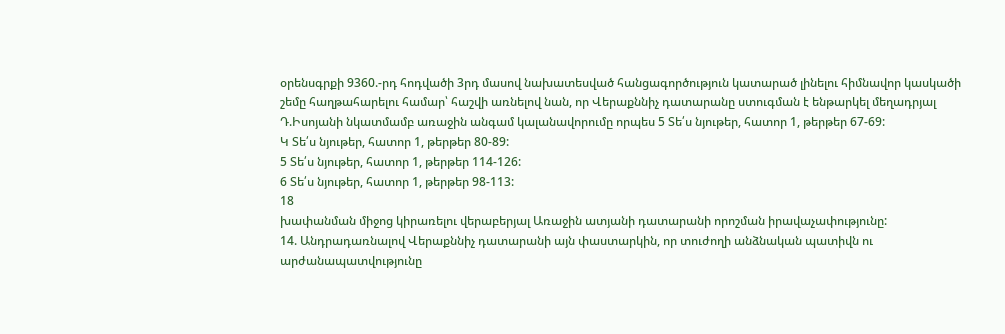օրենսգրքի 9360.-րդ հոդվածի 3րդ մասով նախատեսված հանցագործություն կատարած լինելու հիմնավոր կասկածի շեմը հաղթահարելու համար՝ հաշվի առնելով նան, որ Վերաքննիչ դատարանը ստուգման է ենթարկել մեղադրյալ Դ.Իսոյանի նկատմամբ առաջին անգամ կալանավորումը որպես 5 Տե՛ս նյութեր, հատոր 1, թերթեր 67-69:
Կ Տե՛ս նյութեր, հատոր 1, թերթեր 80-89:
5 Տե՛ս նյութեր, հատոր 1, թերթեր 114-126:
6 Տե՛ս նյութեր, հատոր 1, թերթեր 98-113:
18
խափանման միջոց կիրառելու վերաբերյալ Առաջին ատյանի դատարանի որոշման իրավաչափությունը:
14. Անդրադառնալով Վերաքննիչ դատարանի այն փաստարկին, որ տուժողի անձնական պատիվն ու արժանապատվությունը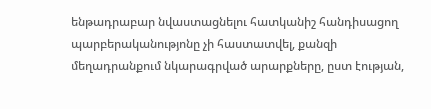ենթադրաբար նվաստացնելու հատկանիշ հանդիսացող պարբերականությոնը չի հաստատվել, քանզի մեղադրանքում նկարագրված արարքները, ըստ էության,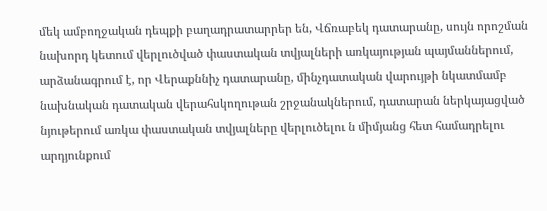մեկ ամբողջական դեպքի բաղադրատարրեր են, Վճռաբեկ դատարանը, սույն որոշման նախորդ կետում վերլուծված փաստական տվյալների առկայության պայմաններում, արձանագրում է, որ Վերաքննիչ դատարանը, մինչդատական վարույթի նկատմամբ նախնական դատական վերահսկողութան շրջանակներում, դատարան ներկայացված նյութերում առկա փաստական տվյալները վերլուծելու ն միմյանց հետ համադրելու արդյունքում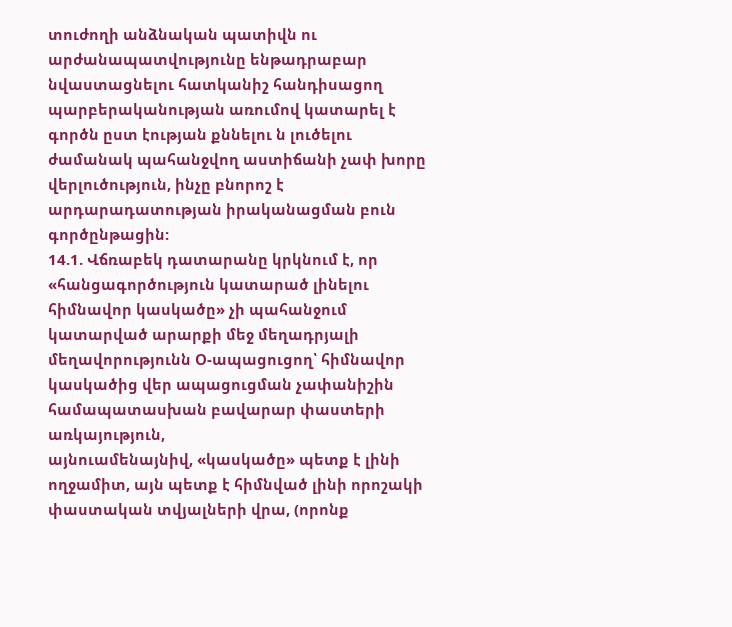տուժողի անձնական պատիվն ու արժանապատվությունը ենթադրաբար նվաստացնելու հատկանիշ հանդիսացող պարբերականության առումով կատարել է գործն ըստ էության քննելու ն լուծելու ժամանակ պահանջվող աստիճանի չափ խորը վերլուծություն, ինչը բնորոշ է արդարադատության իրականացման բուն գործընթացին:
14.1. Վճռաբեկ դատարանը կրկնում է, որ «հանցագործություն կատարած լինելու հիմնավոր կասկածը» չի պահանջում կատարված արարքի մեջ մեղադրյալի մեղավորությունն Օ-ապացուցող՝ հիմնավոր կասկածից վեր ապացուցման չափանիշին համապատասխան բավարար փաստերի առկայություն,
այնուամենայնիվ, «կասկածը» պետք է լինի ողջամիտ, այն պետք է հիմնված լինի որոշակի փաստական տվյալների վրա, (որոնք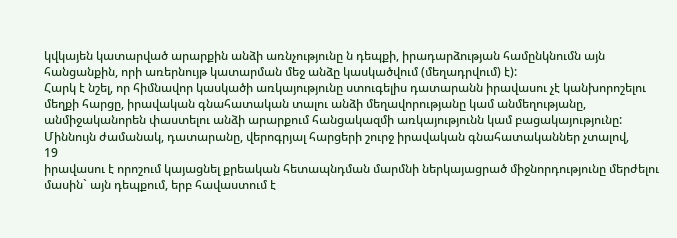կվկայեն կատարված արարքին անձի առնչությունը ն դեպքի, իրադարձության համընկնումն այն հանցանքին, որի առերնույթ կատարման մեջ անձը կասկածվում (մեղադրվում) է):
Հարկ է նշել, որ հիմնավոր կասկածի առկայությունը ստուգելիս դատարանն իրավասու չէ կանխորոշելու մեղքի հարցը, իրավական գնահատական տալու անձի մեղավորությանը կամ անմեղությանը, անմիջականորեն փաստելու անձի արարքում հանցակազմի առկայությունն կամ բացակայությունը: Միննույն ժամանակ, դատարանը, վերոգրյալ հարցերի շուրջ իրավական գնահատականներ չտալով,
19
իրավասու է որոշում կայացնել քրեական հետապնդման մարմնի ներկայացրած միջնորդությունը մերժելու մասին` այն դեպքում, երբ հավաստում է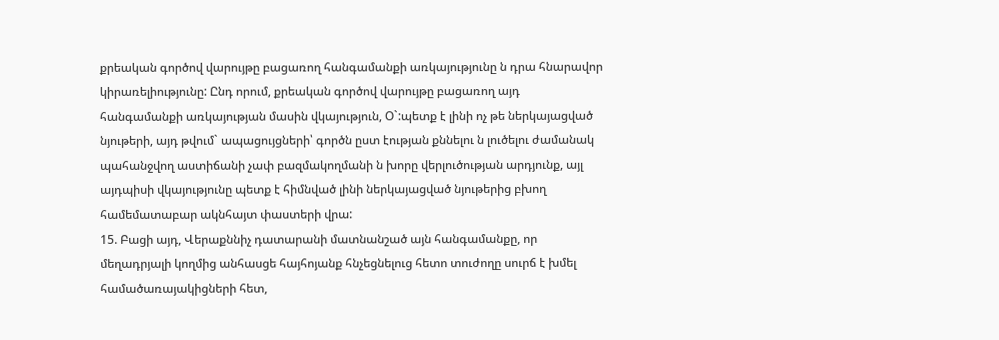քրեական գործով վարույթը բացառող հանգամանքի առկայությունը ն դրա հնարավոր կիրառելիությունը: Ընդ որում, քրեական գործով վարույթը բացառող այդ հանգամանքի առկայության մասին վկայություն, Օ`:պետք է լինի ոչ թե ներկայացված նյութերի, այդ թվում` ապացույցների՝ գործն ըստ էության քննելու ն լուծելու ժամանակ պահանջվող աստիճանի չափ բազմակողմանի ն խորը վերլուծության արդյունք, այլ այդպիսի վկայությունը պետք է հիմնված լինի ներկայացված նյութերից բխող համեմատաբար ակնհայտ փաստերի վրա:
15. Բացի այդ, Վերաքննիչ դատարանի մատնանշած այն հանգամանքը, որ մեղադրյալի կողմից անհասցե հայհոյանք հնչեցնելուց հետո տուժողը սուրճ է խմել համածառայակիցների հետ,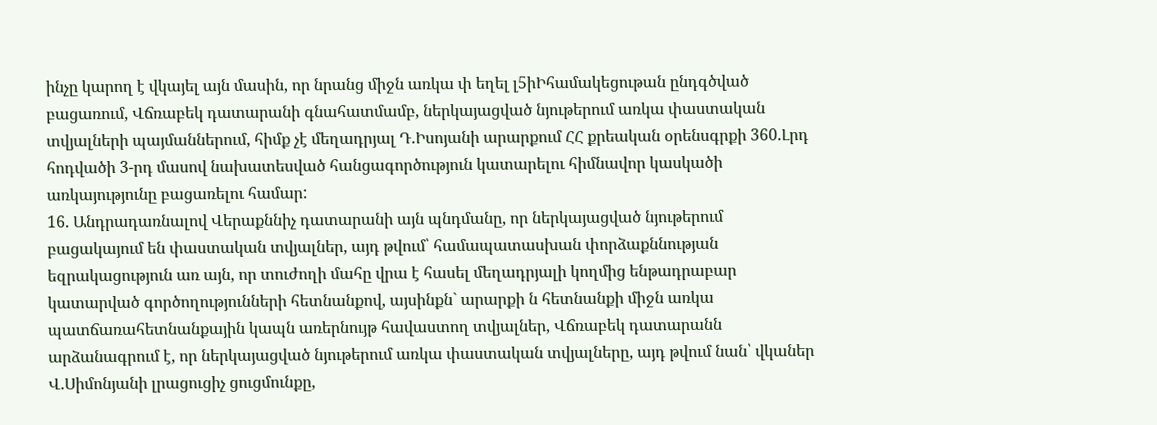ինչը կարող է վկայել այն մասին, որ նրանց միջն առկա փ եղել լ5իԻհամակեցութան ընդգծված բացառում, Վճռաբեկ դատարանի գնահատմամբ, ներկայացված նյութերում առկա փաստական տվյալների պայմաններում, հիմք չէ մեղադրյալ Դ.Իսոյանի արարքում ՀՀ քրեական օրենսգրքի 360.Լրդ հոդվածի 3-րդ մասով նախատեսված հանցագործություն կատարելու հիմնավոր կասկածի առկայությունը բացառելու համար:
16. Անդրադառնալով Վերաքննիչ դատարանի այն պնդմանը, որ ներկայացված նյութերում բացակայում են փաստական տվյալներ, այդ թվում՝ համապատասխան փորձաքննության եզրակացություն առ այն, որ տուժողի մահը վրա է հասել մեղադրյալի կողմից ենթադրաբար կատարված գործողությունների հետնանքով, այսինքն` արարքի ն հետնանքի միջն առկա պատճառահետնանքային կապն առերնույթ հավաստող տվյալներ, Վճռաբեկ դատարանն արձանագրում է, որ ներկայացված նյութերում առկա փաստական տվյալները, այդ թվում նան՝ վկաներ Վ.Սիմոնյանի լրացուցիչ ցուցմունքը,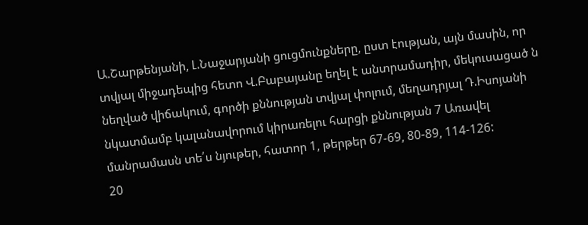Ա.Շարթենյանի, Լ.Նաջարյանի ցուցմունքները, ըստ էության, այն մասին, որ տվյալ միջադեպից հետո Վ.Բաբայանը եղել է անտրամադիր, մեկուսացած ն նեղված վիճակում, գործի քննության տվյալ փոլում, մեղադրյալ Դ.Իսոյանի նկատմամբ կալանավորում կիրառելու հարցի քննության 7 Առավել մանրամասն տե՛ս նյութեր, հատոր 1, թերթեր 67-69, 80-89, 114-126:
20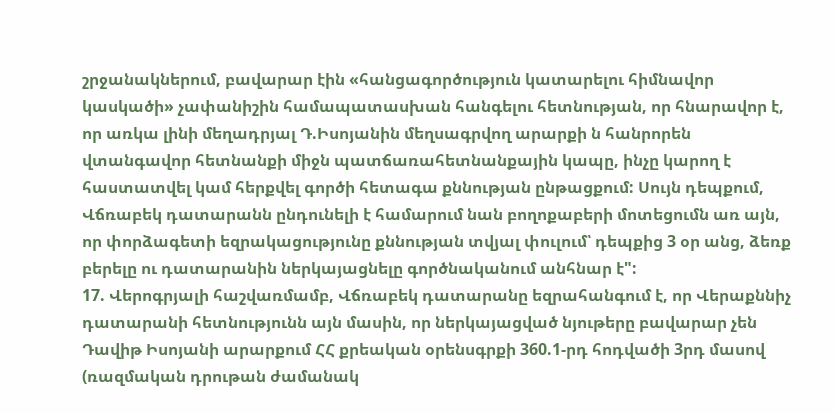շրջանակներում, բավարար էին «հանցագործություն կատարելու հիմնավոր կասկածի» չափանիշին համապատասխան հանգելու հետնության, որ հնարավոր է, որ առկա լինի մեղադրյալ Դ.Իսոյանին մեղսագրվող արարքի ն հանրորեն վտանգավոր հետնանքի միջն պատճառահետնանքային կապը, ինչը կարող է հաստատվել կամ հերքվել գործի հետագա քննության ընթացքում: Սույն դեպքում, Վճռաբեկ դատարանն ընդունելի է համարում նան բողոքաբերի մոտեցումն առ այն, որ փորձագետի եզրակացությունը քննության տվյալ փուլում՝ դեպքից 3 օր անց, ձեռք բերելը ու դատարանին ներկայացնելը գործնականում անհնար է":
17. Վերոգրյալի հաշվառմամբ, Վճռաբեկ դատարանը եզրահանգում է, որ Վերաքննիչ դատարանի հետնությունն այն մասին, որ ներկայացված նյութերը բավարար չեն Դավիթ Իսոյանի արարքում ՀՀ քրեական օրենսգրքի 360.1-րդ հոդվածի 3րդ մասով (ռազմական դրութան ժամանակ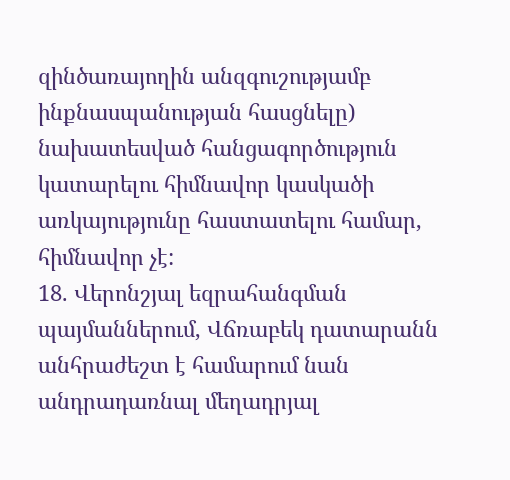զինծառայողին անզգուշությամբ ինքնասպանության հասցնելը) նախատեսված հանցագործություն կատարելու հիմնավոր կասկածի առկայությունը հաստատելու համար, հիմնավոր չէ:
18. Վերոնշյալ եզրահանգման պայմաններում, Վճռաբեկ դատարանն անհրաժեշտ է համարում նան անդրադառնալ մեղադրյալ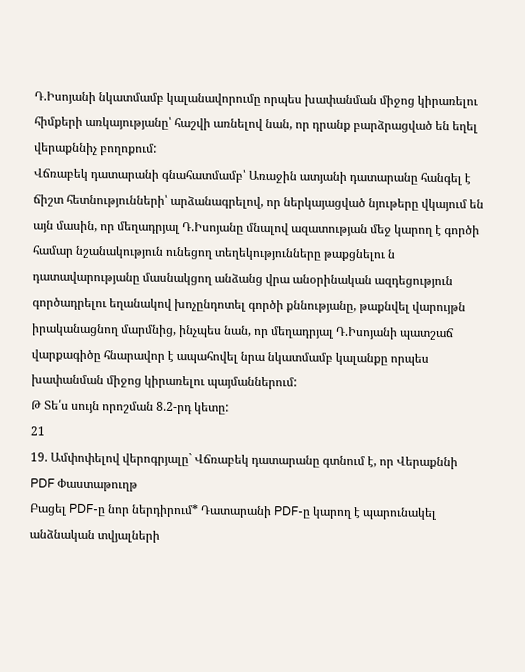Դ.Իսոյանի նկատմամբ կալանավորումը որպես խափանման միջոց կիրառելու հիմքերի առկայությանը՝ հաշվի առնելով նան, որ դրանք բարձրացված են եղել վերաքննիչ բողոքում:
Վճռաբեկ դատարանի գնահատմամբ՝ Առաջին ատյանի դատարանը հանգել է ճիշտ հետնությունների՝ արձանագրելով, որ ներկայացված նյութերը վկայում են այն մասին, որ մեղադրյալ Դ.Իսոյանը մնալով ազատության մեջ կարող է գործի համար նշանակություն ունեցող տեղեկությունները թաքցնելու ն դատավարությանը մասնակցող անձանց վրա անօրինական ազդեցություն գործադրելու եղանակով խոչընդոտել գործի քննությանը, թաքնվել վարույթն իրականացնող մարմնից, ինչպես նան, որ մեղադրյալ Դ.Իսոյանի պատշաճ վարքագիծը հնարավոր է ապահովել նրա նկատմամբ կալանքը որպես խափանման միջոց կիրառելու պայմաններում:
Թ Տե՛ս սույն որոշման 8.2-րդ կետը:
21
19. Ամփոփելով վերոգրյալը` Վճռաբեկ դատարանը գտնում է, որ Վերաքննի
PDF Փաստաթուղթ
Բացել PDF-ը նոր ներդիրում* Դատարանի PDF-ը կարող է պարունակել անձնական տվյալների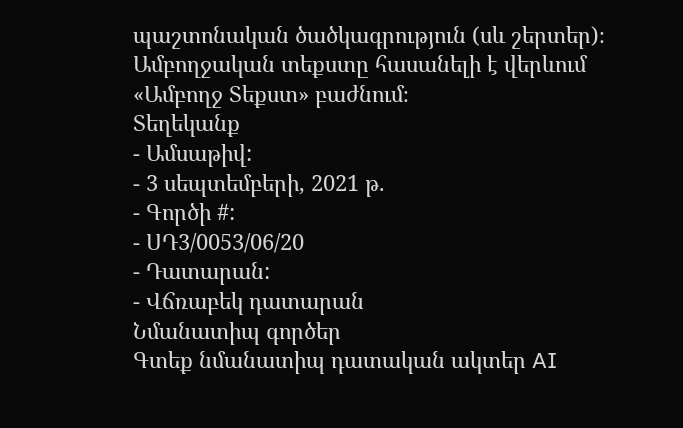պաշտոնական ծածկագրություն (սև շերտեր)։ Ամբողջական տեքստը հասանելի է վերևում «Ամբողջ Տեքստ» բաժնում։
Տեղեկանք
- Ամսաթիվ:
- 3 սեպտեմբերի, 2021 թ.
- Գործի #:
- ՍԴ3/0053/06/20
- Դատարան:
- Վճռաբեկ դատարան
Նմանատիպ գործեր
Գտեք նմանատիպ դատական ակտեր AI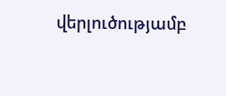վերլուծությամբ